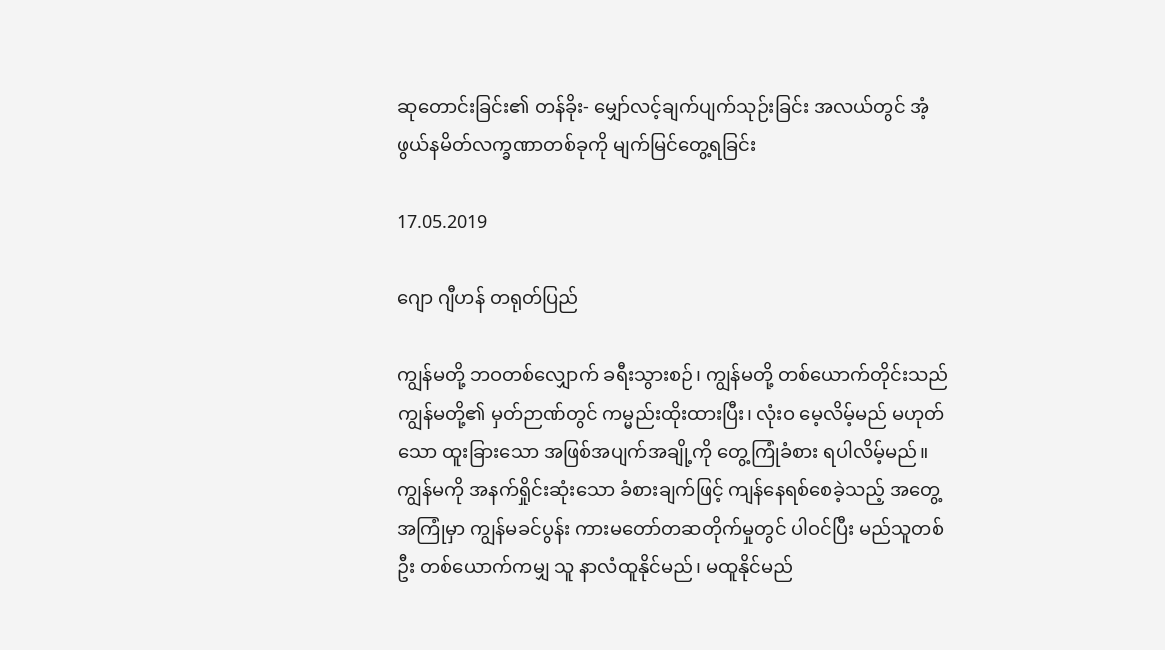ဆုတောင်းခြင်း၏ တန်ခိုး- မျှော်လင့်ချက်ပျက်သုဉ်းခြင်း အလယ်တွင် အံ့ဖွယ်နမိတ်လက္ခဏာတစ်ခုကို မျက်မြင်တွေ့ရခြင်း

17.05.2019

ဂျော ဂျီဟန် တရုတ်ပြည်

ကျွန်မတို့ ဘဝတစ်လျှောက် ခရီးသွားစဉ်၊ ကျွန်မတို့ တစ်ယောက်တိုင်းသည် ကျွန်မတို့၏ မှတ်ဉာဏ်တွင် ကမ္မည်းထိုးထားပြီး၊ လုံးဝ မေ့လိမ့်မည် မဟုတ်သော ထူးခြားသော အဖြစ်အပျက်အချို့ကို တွေ့ကြုံခံစား ရပါလိမ့်မည်။ ကျွန်မကို အနက်ရှိုင်းဆုံးသော ခံစားချက်ဖြင့် ကျန်နေရစ်စေခဲ့သည့် အတွေ့အကြုံမှာ ကျွန်မခင်ပွန်း ကားမတော်တဆတိုက်မှုတွင် ပါဝင်ပြီး မည်သူတစ်ဦး တစ်ယောက်ကမျှ သူ နာလံထူနိုင်မည်၊ မထူနိုင်မည်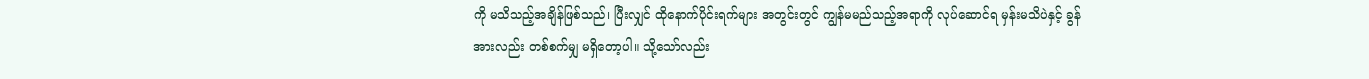ကို မသိသည့်အချိန်ဖြစ်သည်၊ ပြီးလျှင် ထိုနောက်ပိုင်းရက်များ အတွင်းတွင် ကျွန်မမည်သည့်အရာကို လုပ်ဆောင်ရ မှန်းမသိပဲနှင့် ခွန်အားလည်း တစ်စက်မျှ မရှိတော့ပါ။ သို့သော်လည်း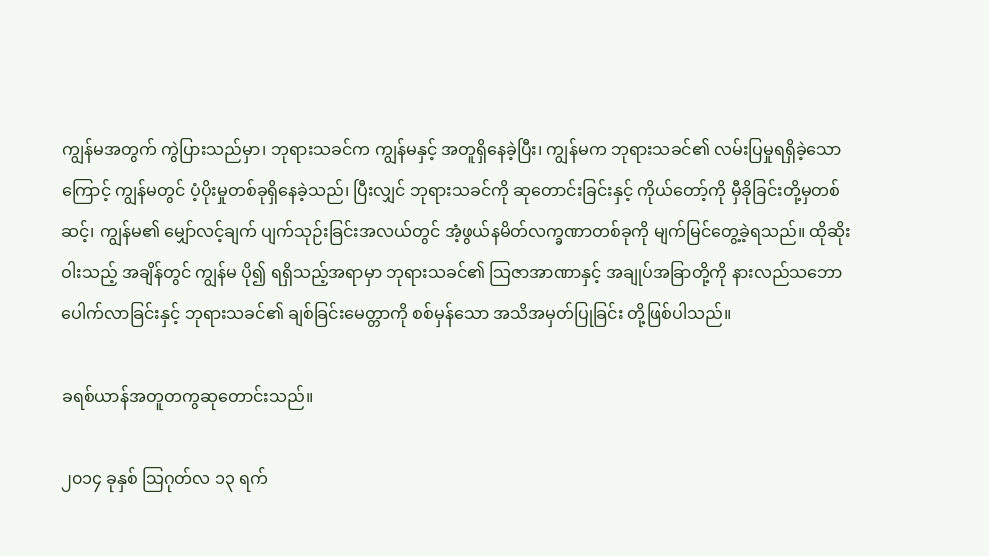ကျွန်မအတွက် ကွဲပြားသည်မှာ၊ ဘုရားသခင်က ကျွန်မနှင့် အတူရှိနေခဲ့ပြီး၊ ကျွန်မက ဘုရားသခင်၏ လမ်းပြမှုရရှိခဲ့သောကြောင့် ကျွန်မတွင် ပံ့ပိုးမှုတစ်ခုရှိနေခဲ့သည်၊ ပြီးလျှင် ဘုရားသခင်ကို ဆုတောင်းခြင်းနှင့် ကိုယ်တော့်ကို မှီခိုခြင်းတို့မှတစ်ဆင့်၊ ကျွန်မ၏ မျှော်လင့်ချက် ပျက်သုဉ်းခြင်းအလယ်တွင် အံ့ဖွယ်နမိတ်လက္ခဏာတစ်ခုကို မျက်မြင်တွေ့ခဲ့ရသည်။ ထိုဆိုးဝါးသည့် အချိန်တွင် ကျွန်မ ပို၍ ရရှိသည့်အရာမှာ ဘုရားသခင်၏ သြဇာအာဏာနှင့် အချုပ်အခြာတို့ကို နားလည်သဘောပေါက်လာခြင်းနှင့် ဘုရားသခင်၏ ချစ်ခြင်းမေတ္တာကို စစ်မှန်သော အသိအမှတ်ပြုခြင်း တို့ဖြစ်ပါသည်။

ခရစ်ယာန်အတူတကွဆုတောင်းသည်။

၂၀၁၄ ခုနှစ် သြဂုတ်လ ၁၃ ရက်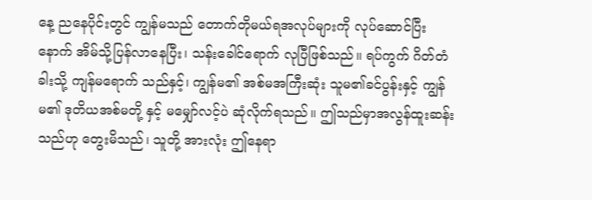နေ့ ညနေပိုင်းတွင် ကျွန်မသည် တောက်တိုမယ်ရအလုပ်များကို လုပ်ဆောင်ပြီး နောက် အိမ်သို့ပြန်လာနေပြီး၊ သန်းခေါင်ရောက် လုပြီဖြစ်သည်။ ရပ်ကွက် ဂိတ်တံခါးသို့ ကျန်မရောက် သည်နှင့်၊ ကျွန်မ၏ အစ်မအကြီးဆုံး သူမ၏ခင်ပွန်းနှင့် ကျွန်မ၏ ဒုတိယအစ်မတို့ နှင့် မမျှော်လင့်ပဲ ဆုံလိုက်ရသည်။ ဤသည်မှာအလွန်ထူးဆန်းသည်ဟု တွေးမိသည်၊ သူတို့ အားလုံး ဤနေရာ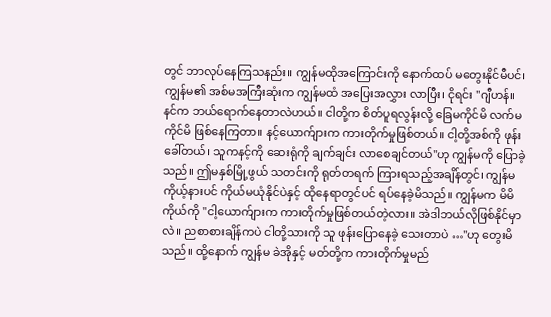တွင် ဘာလုပ်နေကြသနည်း။ ကျွန်မထိုအကြောင်းကို နောက်ထပ် မတွေးနိုင်မီပင်၊ ကျွန်မ၏ အစ်မအကြီးဆုံးက ကျွန်မထံ အပြေးအလွှား လာပြီး၊ ငိုရင်း "ဂျီဟန်။ နင်က ဘယ်ရောက်နေတာလဲဟယ်။ ငါတို့က စိတ်ပူရလွန်းလို့ ခြေမကိုင်မိ လက်မကိုင်မိ ဖြစ်နေကြတာ။ နင့်ယောက်ျားက ကားတိုက်မှုဖြစ်တယ်။ ငါ့တို့အစ်ကို ဖုန်းခေါ်တယ်၊ သူကနင့်ကို ဆေးရုံကို ချက်ချင်း လာစေချင်တယ်"ဟု ကျွန်မကို ပြောခဲ့သည်။ ဤမနှစ်မြို့ဖွယ် သတင်းကို ရုတ်တရက် ကြားရသည့်အချိန်တွင်၊ ကျွန်မ ကိုယ့်နားပင် ကိုယ်မယုံနိုင်ပဲနှင့် ထိုနေရာတွင်ပင် ရပ်နေခဲ့မိသည်။ ကျွန်မက မိမိကိုယ်ကို "ငါ့ယောက်ျားက ကားတိုက်မှုဖြစ်တယ်တဲ့လား။ အဲဒါဘယ်လိုဖြစ်နိုင်မှာလဲ။ ညစာစားချိန်ကပဲ ငါတို့သားကို သူ ဖုန်းပြောနေခဲ့ သေးတာပဲ …"ဟု တွေးမိသည်။ ထို့နောက် ကျွန်မ ခဲအိုနှင့် မတ်တို့က ကားတိုက်မှုမည်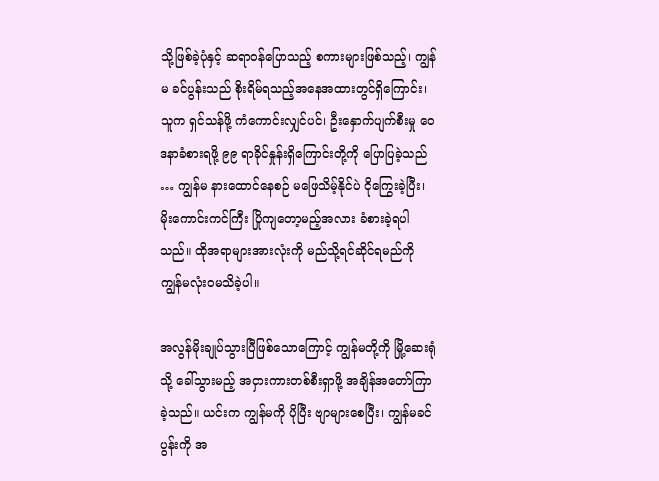သို့ဖြစ်ခဲ့ပုံနှင့် ဆရာဝန်ပြောသည့် စကားများဖြစ်သည့်၊ ကျွန်မ ခင်ပွန်းသည် စိုးရိမ်ရသည့်အနေအထားတွင်ရှိကြောင်း၊ သူက ရှင်သန်ဖို့ ကံကောင်းလျှင်ပင်၊ ဦးနှောက်ပျက်စီးမှု ဝေဒနာခံစားရဖို့ ၉၉ ရာခိုင်နှုန်းရှိကြောင်းတို့ကို ပြောပြခဲ့သည် … ကျွန်မ နားထောင်နေစဉ် မဖြေသိမ့်နိုင်ပဲ ငိုကြွေးခဲ့ပြီး၊ မိုးကောင်းကင်ကြီး ပြိုကျတော့မည့်အလား ခံစားခဲ့ရပါ သည်။ ထိုအရာများအားလုံးကို မည်သို့ရင်ဆိုင်ရမည်ကို ကျွန်မလုံးဝမသိခဲ့ပါ။

အလွန်မိုးချုပ်သွားပြီဖြစ်သောကြောင့် ကျွန်မတို့ကို မြို့ဆေးရုံသို့ ခေါ်သွားမည့် အငှားကားတစ်စီးရှာဖို့ အချိန်အတော်ကြာခဲ့သည်။ ယင်းက ကျွန်မကို ပိုပြီး ဗျာများစေပြီး၊ ကျွန်မခင်ပွန်းကို အ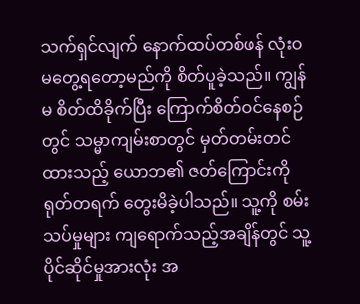သက်ရှင်လျက် နောက်ထပ်တစ်ဖန် လုံးဝမတွေ့ရတော့မည်ကို စိတ်ပူခဲ့သည်။ ကျွန်မ စိတ်ထိခိုက်ပြီး ကြောက်စိတ်ဝင်နေစဉ်တွင် သမ္မာကျမ်းစာတွင် မှတ်တမ်းတင်ထားသည့် ယောဘ၏ ဇတ်ကြောင်းကို ရုတ်တရက် တွေးမိခဲ့ပါသည်။ သူ့ကို စမ်းသပ်မှုများ ကျရောက်သည့်အချိန်တွင် သူ့ပိုင်ဆိုင်မှုအားလုံး အ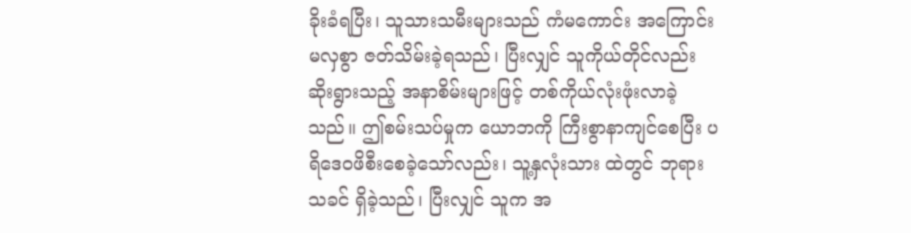ခိုးခံရပြီး၊ သူသားသမီးများသည် ကံမကောင်း အကြောင်းမလှစွာ ဇတ်သိမ်းခဲ့ရသည်၊ ပြီးလျှင် သူကိုယ်တိုင်လည်း ဆိုးရွားသည့် အနာစိမ်းများဖြင့် တစ်ကိုယ်လုံးဖုံးလာခဲ့သည်။ ဤစမ်းသပ်မှုက ယောဘကို ကြီးစွာနာကျင်စေပြီး ပရိဒေဝဖိစီးစေခဲ့သော်လည်း၊ သူ့နှလုံးသား ထဲတွင် ဘုရားသခင် ရှိခဲ့သည်၊ ပြီးလျှင် သူက အ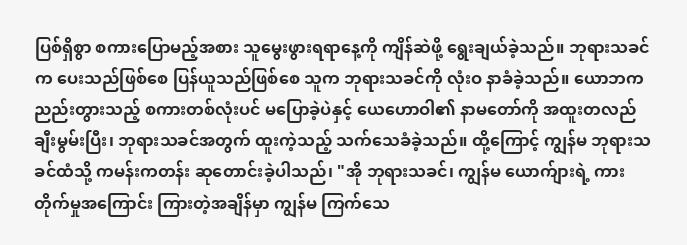ပြစ်ရှိစွာ စကားပြောမည့်အစား သူမွေးဖွားရရာနေ့ကို ကျိန်ဆဲဖို့ ရွေးချယ်ခဲ့သည်။ ဘုရားသခင်က ပေးသည်ဖြစ်စေ ပြန်ယူသည်ဖြစ်စေ သူက ဘုရားသခင်ကို လုံးဝ နာခံခဲ့သည်။ ယောဘက ညည်းတွားသည့် စကားတစ်လုံးပင် မပြောခဲ့ပဲနှင့် ယေဟောဝါ၏ နာမတော်ကို အထူးတလည် ချီးမွမ်းပြီး၊ ဘုရားသခင်အတွက် ထူးကဲ့သည့် သက်သေခံခဲ့သည်။ ထို့ကြောင့် ကျွန်မ ဘုရားသခင်ထံသို့ ကမန်းကတန်း ဆုတောင်းခဲ့ပါသည်၊ "အို ဘုရားသခင်၊ ကျွန်မ ယောက်ျားရဲ့ ကားတိုက်မှုအကြောင်း ကြားတဲ့အချိန်မှာ ကျွန်မ ကြက်သေ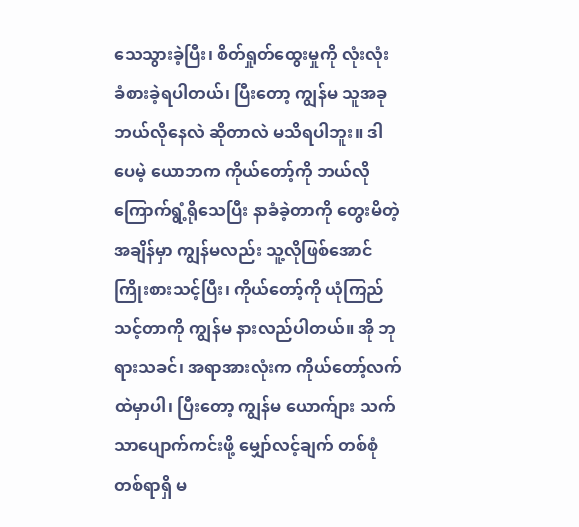သေသွားခဲ့ပြီး၊ စိတ်ရှုတ်ထွေးမှုကို လုံးလုံး ခံစားခဲ့ရပါတယ်၊ ပြီးတော့ ကျွန်မ သူအခုဘယ်လိုနေလဲ ဆိုတာလဲ မသိရပါဘူး။ ဒါပေမဲ့ ယောဘက ကိုယ်တော့်ကို ဘယ်လို ကြောက်ရွံ့ရိုသေပြီး နာခံခဲ့တာကို တွေးမိတဲ့အချိန်မှာ ကျွန်မလည်း သူ့လိုဖြစ်အောင် ကြိုးစားသင့်ပြီး၊ ကိုယ်တော့်ကို ယုံကြည်သင့်တာကို ကျွန်မ နားလည်ပါတယ်။ အို ဘုရားသခင်၊ အရာအားလုံးက ကိုယ်တော့်လက်ထဲမှာပါ၊ ပြီးတော့ ကျွန်မ ယောက်ျား သက်သာပျောက်ကင်းဖို့ မျှော်လင့်ချက် တစ်စုံတစ်ရာရှိ မ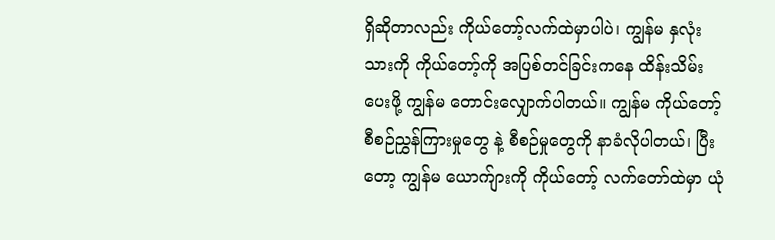ရှိဆိုတာလည်း ကိုယ်တော့်လက်ထဲမှာပါပဲ၊ ကျွန်မ နှလုံးသားကို ကိုယ်တော့်ကို အပြစ်တင်ခြင်းကနေ ထိန်းသိမ်းပေးဖို့ ကျွန်မ တောင်းလျှောက်ပါတယ်။ ကျွန်မ ကိုယ်တော့် စီစဉ်ညွှန်ကြားမှုတွေ နဲ့ စီစဉ်မှုတွေကို နာခံလိုပါတယ်၊ ပြီးတော့ ကျွန်မ ယောက်ျားကို ကိုယ်တော့် လက်တော်ထဲမှာ ယုံ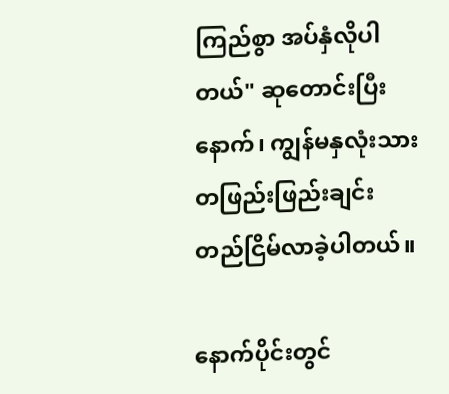ကြည်စွာ အပ်နှံလိုပါတယ်" ဆုတောင်းပြီးနောက်၊ ကျွန်မနှလုံးသား တဖြည်းဖြည်းချင်း တည်ငြိမ်လာခဲ့ပါတယ်။

နောက်ပိုင်းတွင်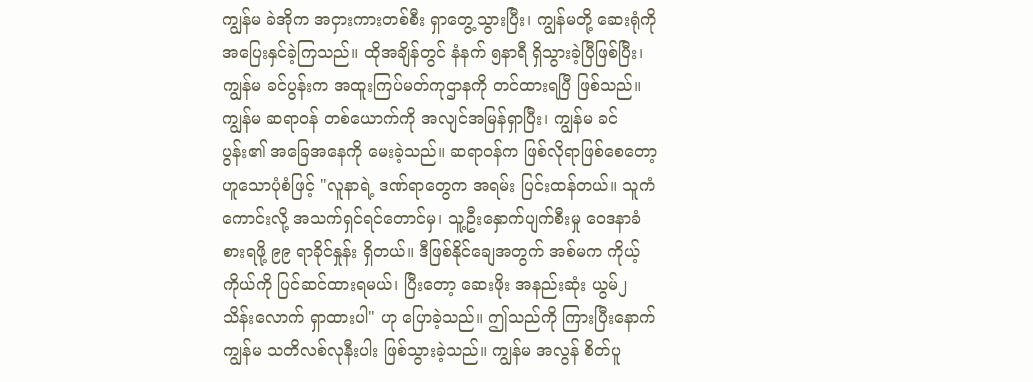ကျွန်မ ခဲအိုက အငှားကားတစ်စီး ရှာတွေ့သွားပြီး၊ ကျွန်မတို့ ဆေးရုံကို အပြေးနှင်ခဲ့ကြသည်။ ထိုအချိန်တွင် နံနက် ၅နာရီ ရှိသွားခဲ့ပြီဖြစ်ပြီး၊ ကျွန်မ ခင်ပွန်းက အထူးကြပ်မတ်ကုဌာနကို တင်ထားရပြီ ဖြစ်သည်။ ကျွန်မ ဆရာဝန် တစ်ယောက်ကို အလျင်အမြန်ရှာပြီး၊ ကျွန်မ ခင်ပွန်း၏ အခြေအနေကို မေးခဲ့သည်။ ဆရာဝန်က ဖြစ်လိုရာဖြစ်စေတော့ ဟူသောပုံစံဖြင့် "လူနာရဲ့ ဒဏ်ရာတွေက အရမ်း ပြင်းထန်တယ်။ သူကံကောင်းလို့ အသက်ရှင်ရင်တောင်မှ၊ သူ့ဦးနှောက်ပျက်စီးမှု ဝေဒနာခံစားရဖို့ ၉၉ ရာခိုင်နှုန်း ရှိတယ်။ ဒီဖြစ်နိုင်ချေအတွက် အစ်မက ကိုယ့်ကိုယ်ကို ပြင်ဆင်ထားရမယ်၊ ပြီးတော့ ဆေးဖိုး အနည်းဆုံး ယွမ်၂ သိန်းလောက် ရှာထားပါ" ဟု ပြောခဲ့သည်။ ဤသည်ကို ကြားပြီးနောက် ကျွန်မ သတိလစ်လုနီးပါး ဖြစ်သွားခဲ့သည်။ ကျွန်မ အလွန် စိတ်ပူ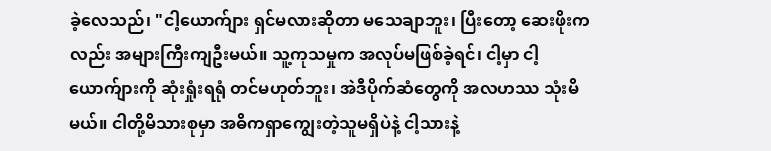ခဲ့လေသည်၊ "ငါ့ယောက်ျား ရှင်မလားဆိုတာ မသေချာဘူး၊ ပြီးတော့ ဆေးဖိုးကလည်း အများကြီးကျဦးမယ်။ သူ့ကုသမှုက အလုပ်မဖြစ်ခဲ့ရင်၊ ငါ့မှာ ငါ့ယောက်ျားကို ဆုံးရှုံးရရုံ တင်မဟုတ်ဘူး၊ အဲဒီပိုက်ဆံတွေကို အလဟဿ သုံးမိမယ်။ ငါတို့မိသားစုမှာ အဓိကရှာကျွေးတဲ့သူမရှိပဲနဲ့ ငါ့သားနဲ့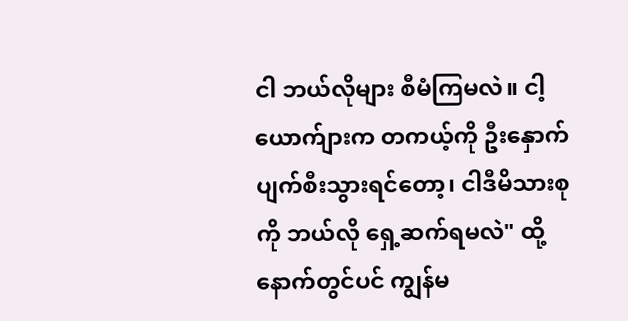ငါ ဘယ်လိုများ စီမံကြမလဲ။ ငါ့ယောက်ျားက တကယ့်ကို ဦးနှောက်ပျက်စီးသွားရင်တော့၊ ငါဒီမိသားစုကို ဘယ်လို ရှေ့ဆက်ရမလဲ" ထို့နောက်တွင်ပင် ကျွန်မ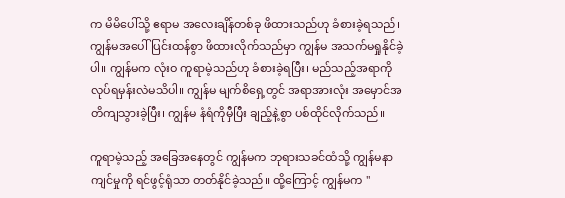က မိမိပေါ်သို့ ဧရာမ အလေးချိန်တစ်ခု ဖိထားသည်ဟု ခံစားခဲ့ရသည်၊ ကျွန်မအပေါ် ပြင်းထန်စွာ ဖိထားလိုက်သည်မှာ ကျွန်မ အသက်မရှုနိုင်ခဲ့ပါ။ ကျွန်မက လုံးဝ ကူရာမဲ့သည်ဟု ခံစားခဲ့ရပြီး၊ မည်သည့်အရာကို လုပ်ရမှန်းလဲမသိပါ။ ကျွန်မ မျက်စိရှေ့တွင် အရာအားလုံး အမှောင်အတိကျသွားခဲ့ပြီး၊ ကျွန်မ နံရံကိုမှီပြီး ချည့်နဲ့စွာ ပစ်ထိုင်လိုက်သည်။

ကူရာမဲ့သည့် အခြေအနေတွင် ကျွန်မက ဘုရားသခင်ထံသို့ ကျွန်မနာကျင်မှုကို ရင်ဖွင့်ရုံသာ တတ်နိုင်ခဲ့သည်။ ထို့ကြောင့် ကျွန်မက "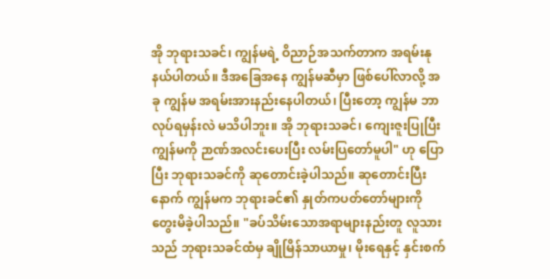အို ဘုရားသခင်၊ ကျွန်မရဲ့ ဝိညာဉ်အသက်တာက အရမ်းနုနယ်ပါတယ်။ ဒီအခြေအနေ ကျွန်မဆီမှာ ဖြစ်ပေါ်လာလို့ အခု ကျွန်မ အရမ်းအားနည်းနေပါတယ်၊ ပြီးတော့ ကျွန်မ ဘာလုပ်ရမှန်းလဲ မသိပါဘူး။ အို ဘုရားသခင်၊ ကျေးဇူးပြုပြီး ကျွန်မကို ဉာဏ်အလင်းပေးပြီး လမ်းပြတော်မူပါ" ဟု ပြောပြီး ဘုရားသခင်ကို ဆုတောင်းခဲ့ပါသည်။ ဆုတောင်းပြီးနောက် ကျွန်မက ဘုရားခင်၏ နှုတ်ကပတ်တော်များကို တွေးမိခဲ့ပါသည်။ "ခပ်သိမ်းသောအရာများနည်းတူ လူသားသည် ဘုရားသခင်ထံမှ ချိုမြိန်သာယာမှု၊ မိုးရေနှင့် နှင်းစက်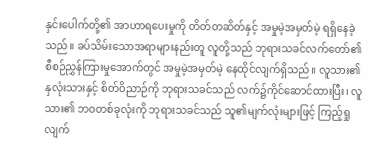နှင်းပေါက်တို့၏ အာဟာရပေးမှုကို တိတ်တဆိတ်နှင့် အမှုမဲ့အမှတ်မဲ့ ရရှိနေခဲ့သည်။ ခပ်သိမ်းသောအရာများနည်းတူ လူတို့သည် ဘုရားသခင်လက်တော်၏ စီစဉ်ညွှန်ကြားမှုအောက်တွင် အမှုမဲ့အမှတ်မဲ့ နေထိုင်လျက်ရှိသည်။ လူသား၏ နှလုံးသားနှင့် စိတ်ဝိညာဉ်ကို ဘုရားသခင်သည် လက်၌ကိုင်ဆောင်ထားပြီး၊ လူသား၏ ဘဝတစ်ခုလုံးကို ဘုရားသခင်သည် သူ၏မျက်လုံးများဖြင့် ကြည့်ရှုလျက်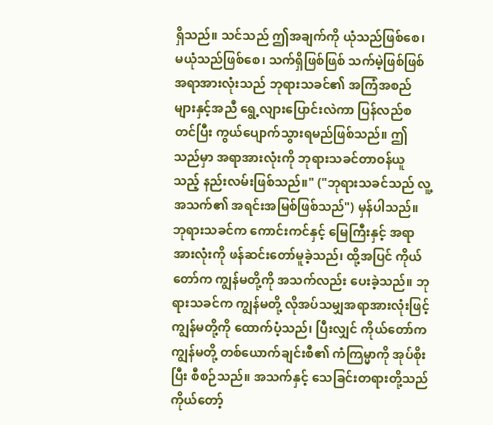ရှိသည်။ သင်သည် ဤအချက်ကို ယုံသည်ဖြစ်စေ၊ မယုံသည်ဖြစ်စေ၊ သက်ရှိဖြစ်ဖြစ် သက်မဲ့ဖြစ်ဖြစ် အရာအားလုံးသည် ဘုရားသခင်၏ အကြံအစည်များနှင့်အညီ ရွေ့လျားပြောင်းလဲကာ ပြန်လည်စတင်ပြီး ကွယ်ပျောက်သွားရမည်ဖြစ်သည်။ ဤသည်မှာ အရာအားလုံးကို ဘုရားသခင်တာဝန်ယူသည့် နည်းလမ်းဖြစ်သည်။" ("ဘုရားသခင်သည် လူ့အသက်၏ အရင်းအမြစ်ဖြစ်သည်") မှန်ပါသည်။ ဘုရားသခင်က ကောင်းကင်နှင့် မြေကြီးနှင့် အရာအားလုံးကို ဖန်ဆင်းတော်မူခဲ့သည်၊ ထို့အပြင် ကိုယ်တော်က ကျွန်မတို့ကို အသက်လည်း ပေးခဲ့သည်။ ဘုရားသခင်က ကျွန်မတို့ လိုအပ်သမျှအရာအားလုံးဖြင့် ကျွန်မတို့ကို ထောက်ပံ့သည်၊ ပြီးလျှင် ကိုယ်တော်က ကျွန်မတို့ တစ်ယောက်ချင်းစီ၏ ကံကြမ္မာကို အုပ်စိုးပြီး စီစဉ်သည်။ အသက်နှင့် သေခြင်းတရားတို့သည် ကိုယ်တော့်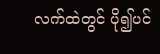လက်ထဲတွင် ပို၍ပင်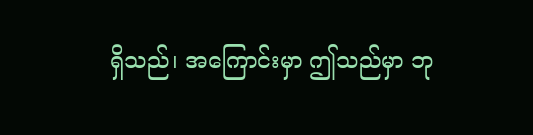ရှိသည်၊ အကြောင်းမှာ ဤသည်မှာ ဘု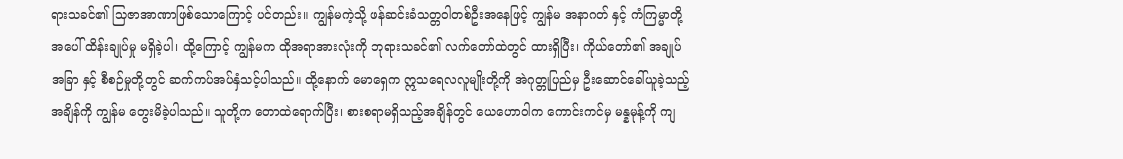ရားသခင်၏ သြဇာအာဏာဖြစ်သောကြောင့် ပင်တည်း။ ကျွန်မကဲ့သို့ ဖန်ဆင်းခံသတ္တဝါတစ်ဦးအနေဖြင့် ကျွန်မ အနာဂတ် နှင့် ကံကြမ္မာတို့အပေါ် ထိန်းချုပ်မှု မရှိခဲ့ပါ၊ ထို့ကြောင့် ကျွန်မက ထိုအရာအားလုံးကို ဘုရားသခင်၏ လက်တော်ထဲတွင် ထားရှိပြီး၊ ကိုယ်တော်၏ အချုပ်အခြာ နှင့် စီစဉ်မှုတို့တွင် ဆက်ကပ်အပ်နှံသင့်ပါသည်။ ထို့နောက် မောရှေက ဣသရေလလူမျိုးတို့ကို အဲဂုတ္တုပြည်မှ ဦးဆောင်ခေါ်ယူခဲ့သည့် အချိန်ကို ကျွန်မ တွေးမိခဲ့ပါသည်။ သူတို့က တောထဲရောက်ပြီး၊ စားစရာမရှိသည့်အချိန်တွင် ယေဟောဝါက ကောင်းကင်မှ မန္နမုန့်ကို ကျ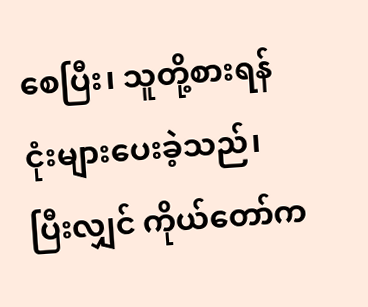စေပြီး၊ သူတို့စားရန် ငုံးများပေးခဲ့သည်၊ ပြီးလျှင် ကိုယ်တော်က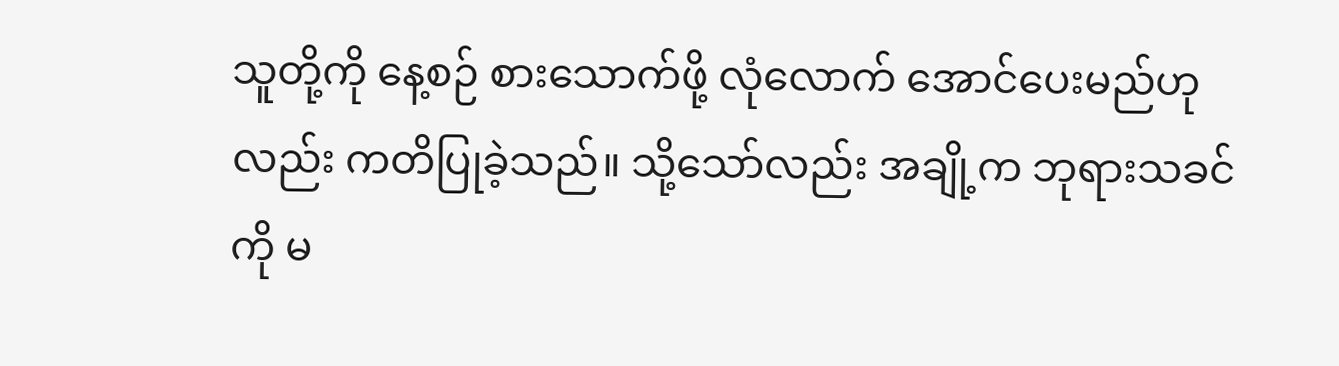သူတို့ကို နေ့စဉ် စားသောက်ဖို့ လုံလောက် အောင်ပေးမည်ဟုလည်း ကတိပြုခဲ့သည်။ သို့သော်လည်း အချို့က ဘုရားသခင်ကို မ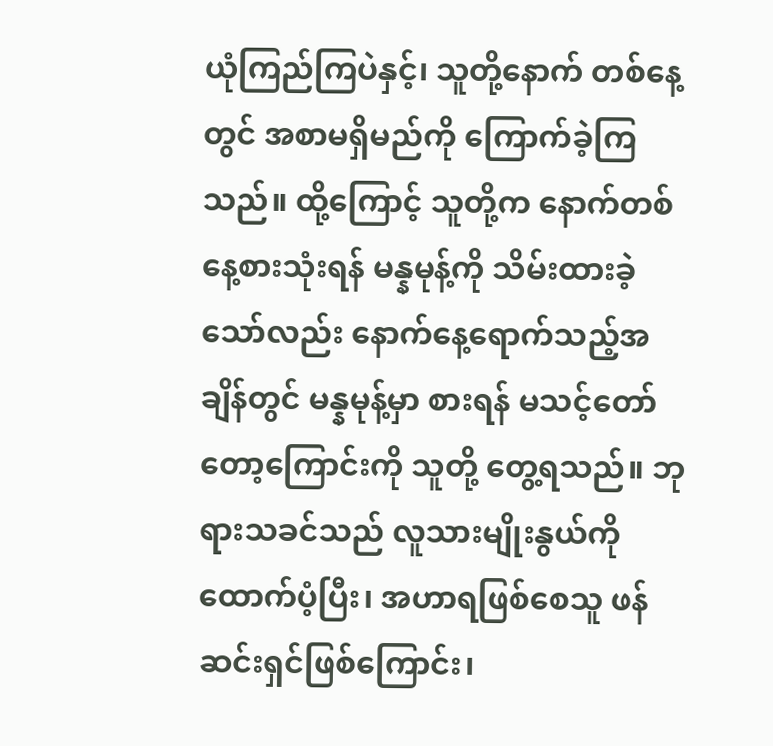ယုံကြည်ကြပဲနှင့်၊ သူတို့နောက် တစ်နေ့တွင် အစာမရှိမည်ကို ကြောက်ခဲ့ကြသည်။ ထို့ကြောင့် သူတို့က နောက်တစ်နေ့စားသုံးရန် မန္နမုန့်ကို သိမ်းထားခဲ့ သော်လည်း နောက်နေ့ရောက်သည့်အချိန်တွင် မန္နမုန့်မှာ စားရန် မသင့်တော်တော့ကြောင်းကို သူတို့ တွေ့ရသည်။ ဘုရားသခင်သည် လူသားမျိုးနွယ်ကို ထောက်ပံ့ပြီး၊ အဟာရဖြစ်စေသူ ဖန်ဆင်းရှင်ဖြစ်ကြောင်း၊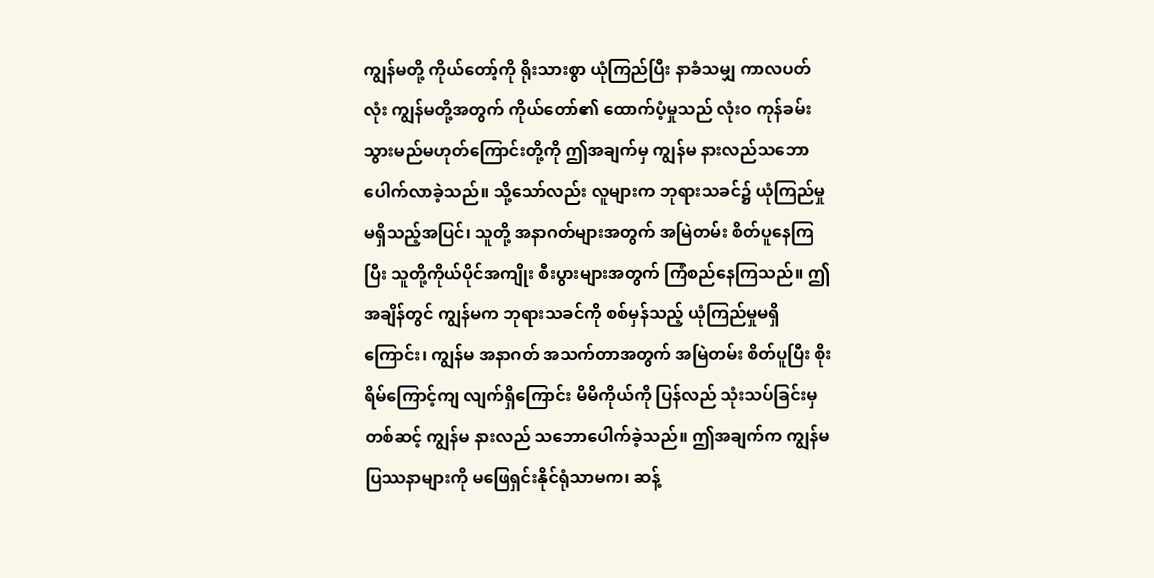ကျွန်မတို့ ကိုယ်တော့်ကို ရိုးသားစွာ ယုံကြည်ပြီး နာခံသမျှ ကာလပတ်လုံး ကျွန်မတို့အတွက် ကိုယ်တော်၏ ထောက်ပံ့မှုသည် လုံးဝ ကုန်ခမ်းသွားမည်မဟုတ်ကြောင်းတို့ကို ဤအချက်မှ ကျွန်မ နားလည်သဘောပေါက်လာခဲ့သည်။ သို့သော်လည်း လူများက ဘုရားသခင်၌ ယုံကြည်မှု မရှိသည့်အပြင်၊ သူတို့ အနာဂတ်များအတွက် အမြဲတမ်း စိတ်ပူနေကြပြီး သူတို့ကိုယ်ပိုင်အကျိုး စီးပွားများအတွက် ကြံစည်နေကြသည်။ ဤအချိန်တွင် ကျွန်မက ဘုရားသခင်ကို စစ်မှန်သည့် ယုံကြည်မှုမရှိကြောင်း၊ ကျွန်မ အနာဂတ် အသက်တာအတွက် အမြဲတမ်း စိတ်ပူပြီး စိုးရိမ်ကြောင့်ကျ လျက်ရှိကြောင်း မိမိကိုယ်ကို ပြန်လည် သုံးသပ်ခြင်းမှတစ်ဆင့် ကျွန်မ နားလည် သဘောပေါက်ခဲ့သည်။ ဤအချက်က ကျွန်မပြဿနာများကို မဖြေရှင်းနိုင်ရုံသာမက၊ ဆန့်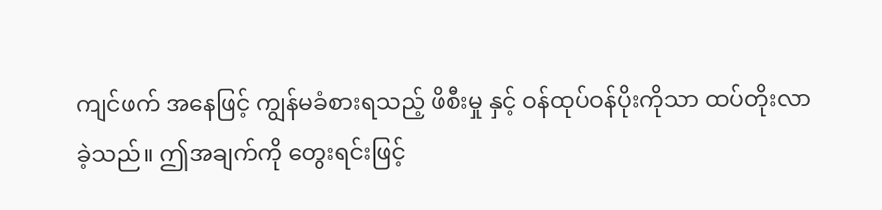ကျင်ဖက် အနေဖြင့် ကျွန်မခံစားရသည့် ဖိစီးမှု နှင့် ဝန်ထုပ်ဝန်ပိုးကိုသာ ထပ်တိုးလာ ခဲ့သည်။ ဤအချက်ကို တွေးရင်းဖြင့်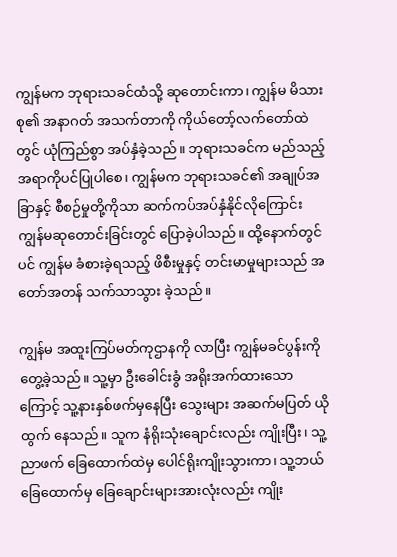ကျွန်မက ဘုရားသခင်ထံသို့ ဆုတောင်းကာ၊ ကျွန်မ မိသားစု၏ အနာဂတ် အသက်တာကို ကိုယ်တော့်လက်တော်ထဲတွင် ယုံကြည်စွာ အပ်နှံခဲ့သည်။ ဘုရားသခင်က မည်သည့်အရာကိုပင်ပြုပါစေ၊ ကျွန်မက ဘုရားသခင်၏ အချုပ်အခြာနှင့် စီစဉ်မှုတို့ကိုသာ ဆက်ကပ်အပ်နှံနိုင်လိုကြောင်း ကျွန်မဆုတောင်းခြင်းတွင် ပြောခဲ့ပါသည်။ ထို့နောက်တွင်ပင် ကျွန်မ ခံစားခဲ့ရသည့် ဖိစီးမှုနှင့် တင်းမာမှုများသည် အတော်အတန် သက်သာသွား ခဲ့သည်။

ကျွန်မ အထူးကြပ်မတ်ကုဌာနကို လာပြီး ကျွန်မခင်ပွန်းကို တွေ့ခဲ့သည်။ သူ့မှာ ဦးခေါင်းခွံ အရိုးအက်ထားသောကြောင့် သူ့နားနှစ်ဖက်မှနေပြီး သွေးများ အဆက်မပြတ် ယိုထွက် နေသည်။ သူက နံရိုးသုံးချောင်းလည်း ကျိုးပြီး၊ သူ့ညာဖက် ခြေထောက်ထဲမှ ပေါင်ရိုးကျိုးသွားကာ၊ သူ့ဘယ်ခြေထောက်မှ ခြေချောင်းများအားလုံးလည်း ကျိုး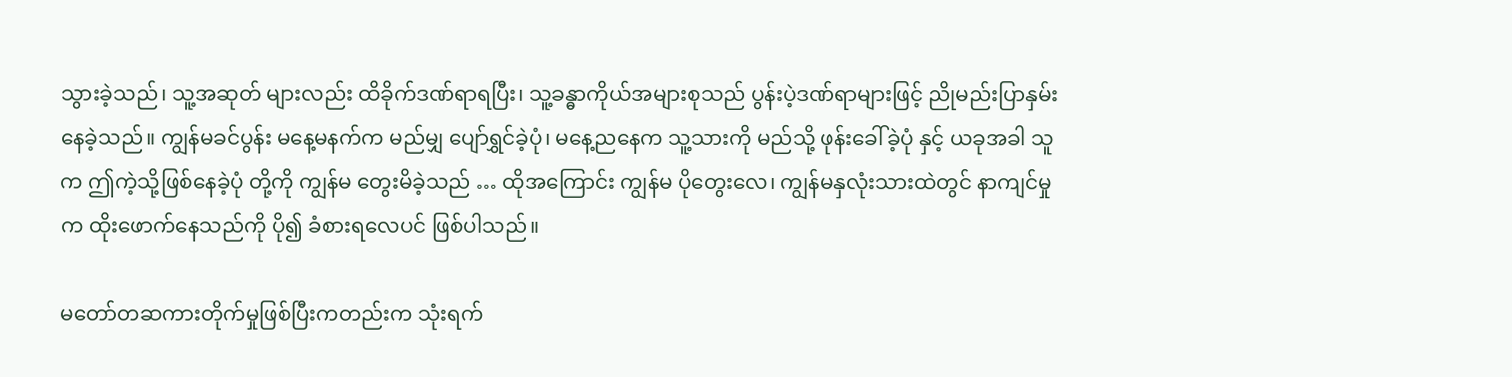သွားခဲ့သည်၊ သူ့အဆုတ် များလည်း ထိခိုက်ဒဏ်ရာရပြီး၊ သူ့ခန္ဓာကိုယ်အများစုသည် ပွန်းပဲ့ဒဏ်ရာများဖြင့် ညိုမည်းပြာနှမ်းနေခဲ့သည်။ ကျွန်မခင်ပွန်း မနေ့မနက်က မည်မျှ ပျော်ရွှင်ခဲ့ပုံ၊ မနေ့ညနေက သူ့သားကို မည်သို့ ဖုန်းခေါ်ခဲ့ပုံ နှင့် ယခုအခါ သူက ဤကဲ့သို့ဖြစ်နေခဲ့ပုံ တို့ကို ကျွန်မ တွေးမိခဲ့သည် … ထိုအကြောင်း ကျွန်မ ပိုတွေးလေ၊ ကျွန်မနှလုံးသားထဲတွင် နာကျင်မှုက ထိုးဖောက်နေသည်ကို ပို၍ ခံစားရလေပင် ဖြစ်ပါသည်။

မတော်တဆကားတိုက်မှုဖြစ်ပြီးကတည်းက သုံးရက်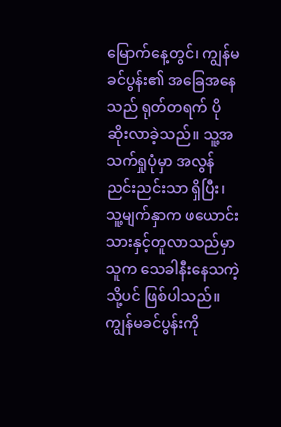မြောက်နေ့တွင်၊ ကျွန်မခင်ပွန်း၏ အခြေအနေသည် ရုတ်တရက် ပိုဆိုးလာခဲ့သည်။ သူ့အသက်ရှုပုံမှာ အလွန် ညင်းညင်းသာ ရှိပြီး၊ သူ့မျက်နှာက ဖယောင်းသားနှင့်တူလာသည်မှာ သူက သေခါနီးနေသကဲ့သို့ပင် ဖြစ်ပါသည်။ ကျွန်မခင်ပွန်းကို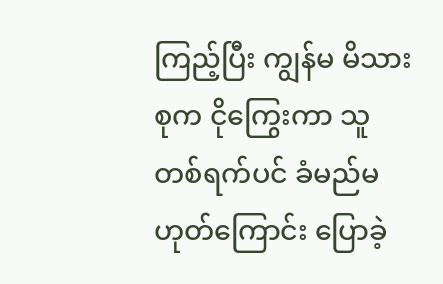ကြည့်ပြီး ကျွန်မ မိသားစုက ငိုကြွေးကာ သူ တစ်ရက်ပင် ခံမည်မဟုတ်ကြောင်း ပြောခဲ့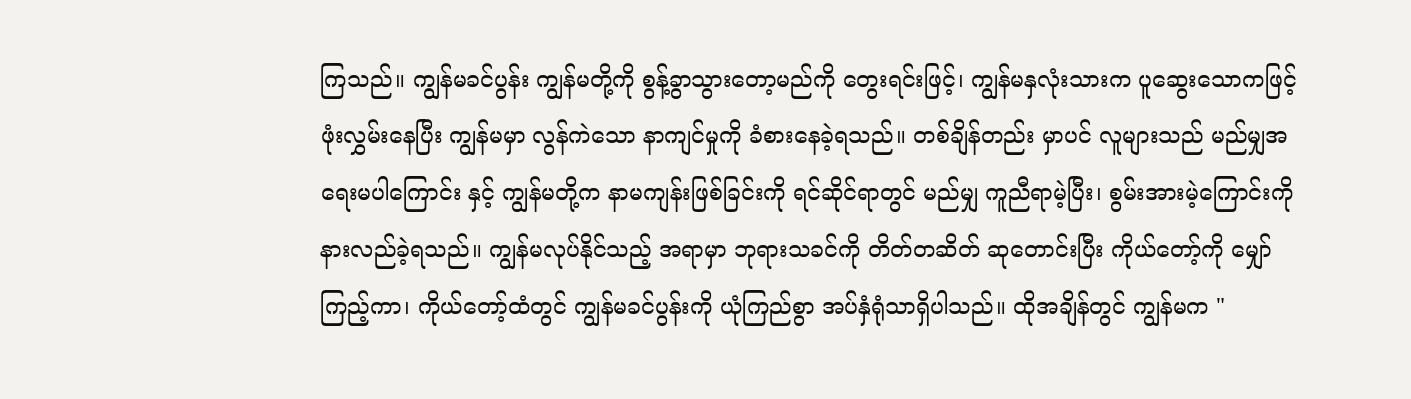ကြသည်။ ကျွန်မခင်ပွန်း ကျွန်မတို့ကို စွန့်ခွာသွားတော့မည်ကို တွေးရင်းဖြင့်၊ ကျွန်မနှလုံးသားက ပူဆွေးသောကဖြင့် ဖုံးလွှမ်းနေပြီး ကျွန်မမှာ လွန်ကဲသော နာကျင်မှုကို ခံစားနေခဲ့ရသည်။ တစ်ချိန်တည်း မှာပင် လူများသည် မည်မျှအရေးမပါကြောင်း နှင့် ကျွန်မတို့က နာမကျန်းဖြစ်ခြင်းကို ရင်ဆိုင်ရာတွင် မည်မျှ ကူညီရာမဲ့ပြီး၊ စွမ်းအားမဲ့ကြောင်းကို နားလည်ခဲ့ရသည်။ ကျွန်မလုပ်နိုင်သည့် အရာမှာ ဘုရားသခင်ကို တိတ်တဆိတ် ဆုတောင်းပြီး ကိုယ်တော့်ကို မျှော်ကြည့်ကာ၊ ကိုယ်တော့်ထံတွင် ကျွန်မခင်ပွန်းကို ယုံကြည်စွာ အပ်နှံရုံသာရှိပါသည်။ ထိုအချိန်တွင် ကျွန်မက "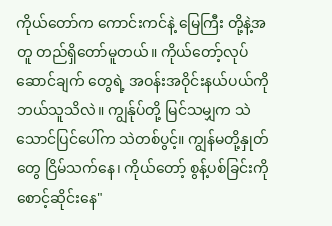ကိုယ်တော်က ကောင်းကင်နဲ့ မြေကြီး တို့နဲ့အတူ တည်ရှိတော်မူတယ်။ ကိုယ်တော့်လုပ်ဆောင်ချက် တွေရဲ့ အဝန်းအဝိုင်းနယ်ပယ်ကို ဘယ်သူသိလဲ။ ကျွန်ုပ်တို့ မြင်သမျှက သဲသောင်ပြင်ပေါ်က သဲတစ်ပွင့်။ ကျွန်မတို့နှုတ်တွေ ငြိမ်သက်နေ၊ ကိုယ်တော့် စွန့်ပစ်ခြင်းကို စောင့်ဆိုင်းနေ"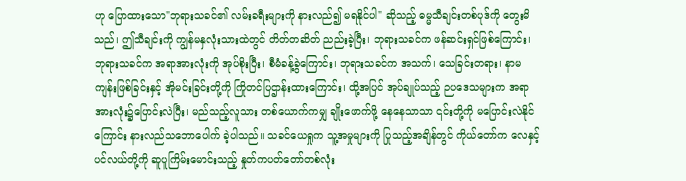ဟု ပြောထားသော"ဘုရားသခင်၏ လမ်းခရီးများကို နားလည်၍ မရနိုင်ပါ" ဆိုသည့် ဓမ္မသီချင်းတစ်ပုဒ်ကို တွေးမိသည်၊ ဤသီချင်းကို ကျွန်မနှလုံးသားထဲတွင် တိတ်တဆိတ် ညည်းခဲ့ပြီး၊ ဘုရားသခင်က ဖန်ဆင်းရှင်ဖြစ်ကြောင်း၊ ဘုရားသခင်က အရာအားလုံးကို အုပ်စိုးပြီး၊ စီမံခန့်ခွဲကြောင်း၊ ဘုရားသခင်က အသက်၊ သေခြင်းတရား၊ နာမကျန်းဖြစ်ခြင်းနှင့် အိုမင်းခြင်းတို့ကို ကြိုတင်ပြဌာန်းထားကြောင်း၊ ထို့အပြင် အုပ်ချုပ်သည့် ဉပဒေသများက အရာအားလုံး၌ပြောင်းလဲပြီး၊ မည်သည့်လူသား တစ်ယောက်ကမျှ ချိုးဖောက်ဖို့ နေနေသာသာ ၎င်းတို့ကို မပြောင်းလဲနိုင်ကြောင်း နားလည်သဘောပေါက် ခဲ့ပါသည်။ သခင်ယေရှုက သူ့အမှုများကို ပြုသည့်အချိန်တွင် ကိုယ်တော်က လေနှင့်ပင်လယ်တို့ကို ဆူပူကြိမ်းမောင်းသည့် နှုတ်ကပတ်တော်တစ်လုံး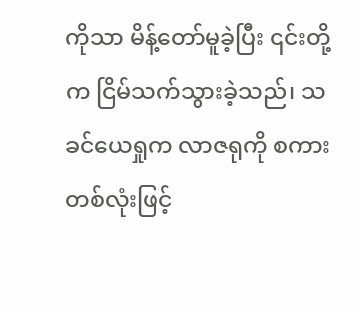ကိုသာ မိန့်တော်မူခဲ့ပြီး ၎င်းတို့က ငြိမ်သက်သွားခဲ့သည်၊ သခင်ယေရှုက လာဇရုကို စကားတစ်လုံးဖြင့်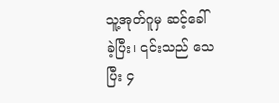သူ့အုတ်ဂူမှ ဆင့်ခေါ်ခဲ့ပြီး၊ ၎င်းသည် သေပြီး ၄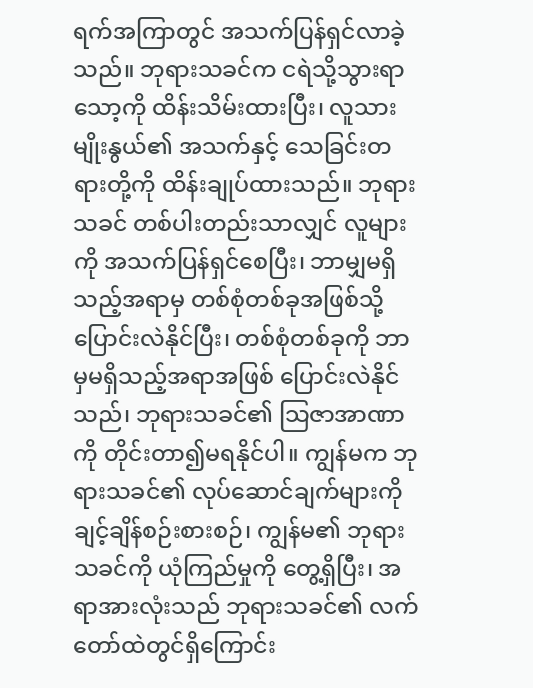ရက်အကြာတွင် အသက်ပြန်ရှင်လာခဲ့သည်။ ဘုရားသခင်က ငရဲသို့သွားရာ သော့ကို ထိန်းသိမ်းထားပြီး၊ လူသားမျိုးနွယ်၏ အသက်နှင့် သေခြင်းတရားတို့ကို ထိန်းချုပ်ထားသည်။ ဘုရားသခင် တစ်ပါးတည်းသာလျှင် လူများကို အသက်ပြန်ရှင်စေပြီး၊ ဘာမျှမရှိသည့်အရာမှ တစ်စုံတစ်ခုအဖြစ်သို့ ပြောင်းလဲနိုင်ပြီး၊ တစ်စုံတစ်ခုကို ဘာမှမရှိသည့်အရာအဖြစ် ပြောင်းလဲနိုင်သည်၊ ဘုရားသခင်၏ သြဇာအာဏာကို တိုင်းတာ၍မရနိုင်ပါ။ ကျွန်မက ဘုရားသခင်၏ လုပ်ဆောင်ချက်များကို ချင့်ချိန်စဉ်းစားစဉ်၊ ကျွန်မ၏ ဘုရားသခင်ကို ယုံကြည်မှုကို တွေ့ရှိပြီး၊ အရာအားလုံးသည် ဘုရားသခင်၏ လက်တော်ထဲတွင်ရှိကြောင်း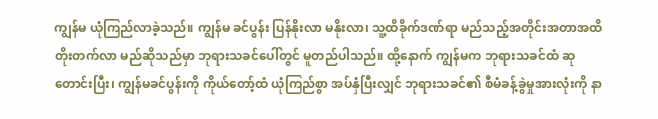ကျွန်မ ယုံကြည်လာခဲ့သည်။ ကျွန်မ ခင်ပွန်း ပြန်နိုးလာ မနိုးလာ၊ သူ့ထိခိုက်ဒဏ်ရာ မည်သည့်အတိုင်းအတာအထိ တိုးတက်လာ မည်ဆိုသည်မှာ ဘုရားသခင်ပေါ်တွင် မူတည်ပါသည်။ ထို့နောက် ကျွန်မက ဘုရားသခင်ထံ ဆုတောင်းပြီး၊ ကျွန်မခင်ပွန်းကို ကိုယ်တော့်ထံ ယုံကြည်စွာ အပ်နှံပြီးလျှင် ဘုရားသခင်၏ စီမံခန့်ခွဲမှုအားလုံးကို နာ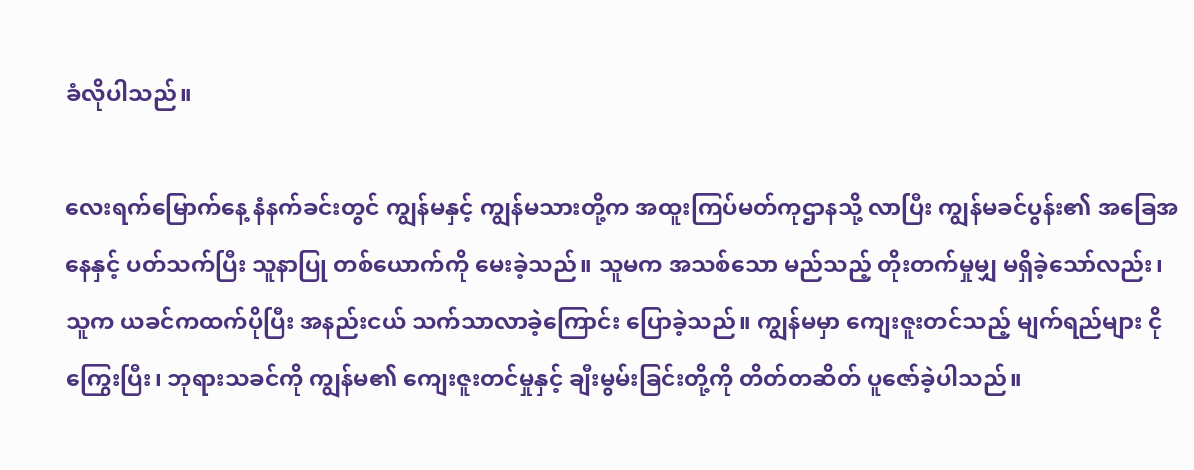ခံလိုပါသည်။

လေးရက်မြောက်နေ့ နံနက်ခင်းတွင် ကျွန်မနှင့် ကျွန်မသားတို့က အထူးကြပ်မတ်ကုဌာနသို့ လာပြီး ကျွန်မခင်ပွန်း၏ အခြေအနေနှင့် ပတ်သက်ပြီး သူနာပြု တစ်ယောက်ကို မေးခဲ့သည်။ သူမက အသစ်သော မည်သည့် တိုးတက်မှုမျှ မရှိခဲ့သော်လည်း၊ သူက ယခင်ကထက်ပိုပြီး အနည်းငယ် သက်သာလာခဲ့ကြောင်း ပြောခဲ့သည်။ ကျွန်မမှာ ကျေးဇူးတင်သည့် မျက်ရည်များ ငိုကြွေးပြီး၊ ဘုရားသခင်ကို ကျွန်မ၏ ကျေးဇူးတင်မှုနှင့် ချီးမွမ်းခြင်းတို့ကို တိတ်တဆိတ် ပူဇော်ခဲ့ပါသည်။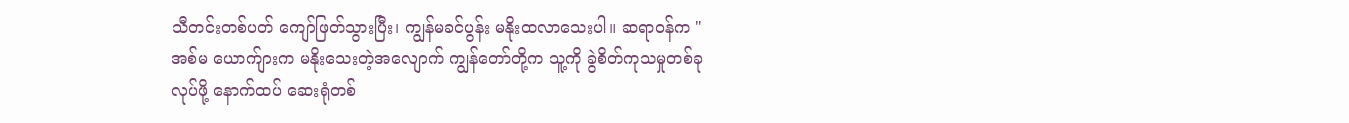သီတင်းတစ်ပတ် ကျော်ဖြတ်သွားပြီး၊ ကျွန်မခင်ပွန်း မနိုးထလာသေးပါ။ ဆရာဝန်က "အစ်မ ယောက်ျားက မနိုးသေးတဲ့အလျောက် ကျွန်တော်တို့က သူ့ကို ခွဲစိတ်ကုသမှုတစ်ခုလုပ်ဖို့ နောက်ထပ် ဆေးရုံတစ်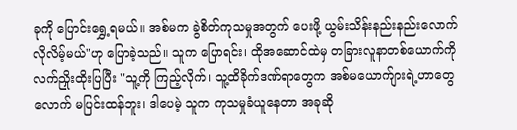ခုကို ပြောင်းရွှေ့ရမယ်။ အစ်မက ခွဲစိတ်ကုသမှုအတွက် ပေးဖို့ ယွမ်းသိန်းနည်းနည်းလောက် လိုလိမ့်မယ်"ဟု ပြောခဲ့သည်။ သူက ပြောရင်း၊ ထိုအဆောင်ထဲမှ တခြားလူနာတစ်ယောက်ကို လက်ညှိုးထိုးပြပြီး "သူ့ကို ကြည့်လိုက်၊ သူ့ထိခိုက်ဒဏ်ရာတွေက အစ်မယောက်ျားရဲ့ဟာတွေလောက် မပြင်းထန်ဘူး၊ ဒါပေမဲ့ သူက ကုသမှုခံယူနေတာ အခုဆို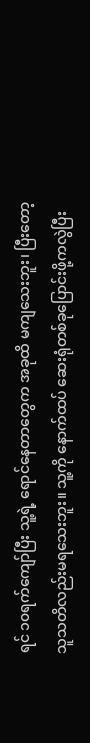ရင် ၁၀ရက်ကျော်ပြီး သူ့ရဲ့ ရောင်နေတာတွေက အခုထိ မကျသေးဘူး၊ ပြီးတော့ သူသတိလည်းမရသေးဘူး။ သူ့ကို နောက်ထပ် ဆေးရုံတစ်ခုပြောင်းဖို့ကလွဲပြီး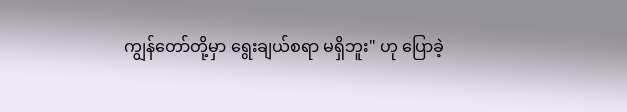ကျွန်တော်တို့မှာ ရွေးချယ်စရာ မရှိဘူး" ဟု ပြောခဲ့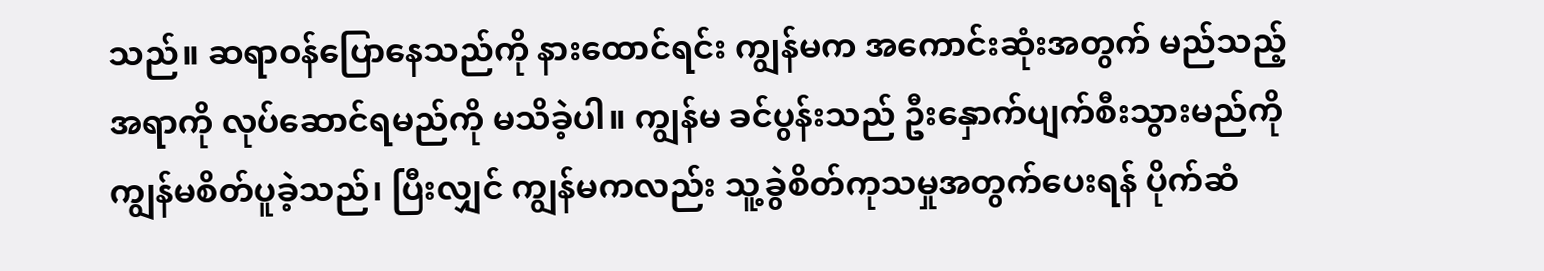သည်။ ဆရာဝန်ပြောနေသည်ကို နားထောင်ရင်း ကျွန်မက အကောင်းဆုံးအတွက် မည်သည့်အရာကို လုပ်ဆောင်ရမည်ကို မသိခဲ့ပါ။ ကျွန်မ ခင်ပွန်းသည် ဦးနှောက်ပျက်စီးသွားမည်ကို ကျွန်မစိတ်ပူခဲ့သည်၊ ပြီးလျှင် ကျွန်မကလည်း သူ့ခွဲစိတ်ကုသမှုအတွက်ပေးရန် ပိုက်ဆံ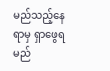မည်သည့်နေရာမှ ရှာဖွေရမည်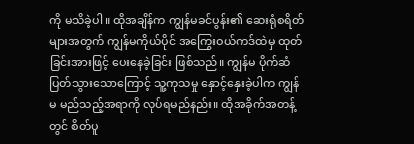ကို မသိခဲ့ပါ။ ထိုအချိန်က ကျွန်မခင်ပွန်း၏ ဆေးရုံစရိတ်များအတွက် ကျွန်မကိုယ်ပိုင် အကြွေးဝယ်ကဒ်ထဲမှ ထုတ်ခြင်းအားဖြင့် ပေးနေခဲ့ခြင်း ဖြစ်သည်။ ကျွန်မ ပိုက်ဆံပြတ်သွားသောကြောင့် သူ့ကုသမှု နှောင့်နှေးခဲ့ပါက ကျွန်မ မည်သည့်အရာကို လုပ်ရမည်နည်း။ ထိုအခိုက်အတန့်တွင် စိတ်ပူ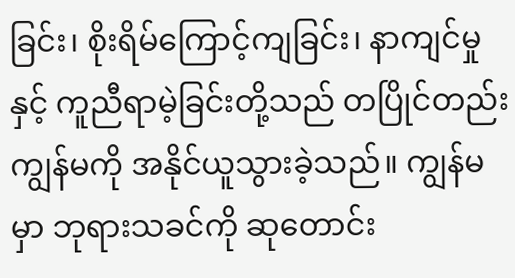ခြင်း၊ စိုးရိမ်ကြောင့်ကျခြင်း၊ နာကျင်မှုနှင့် ကူညီရာမဲ့ခြင်းတို့သည် တပြိုင်တည်း ကျွန်မကို အနိုင်ယူသွားခဲ့သည်။ ကျွန်မမှာ ဘုရားသခင်ကို ဆုတောင်း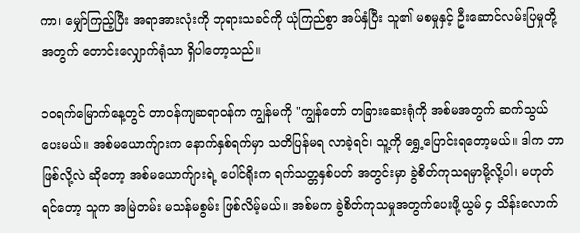ကာ၊ မျှော်ကြည့်ပြီး အရာအားလုံးကို ဘုရားသခင်ကို ယုံကြည်စွာ အပ်နှံပြီး သူ၏ မစမှုနှင့် ဦးဆောင်လမ်းပြမှုတို့အတွက် တောင်းလျှောက်ရုံသာ ရှိပါတော့သည်။

၁၀ရက်မြောက်နေ့တွင် တာဝန်ကျဆရာဝန်က ကျွန်မကို "ကျွန်တော် တခြားဆေးရုံကို အစ်မအတွက် ဆက်သွယ် ပေးမယ်။ အစ်မယောက်ျားက နောက်နှစ်ရက်မှာ သတိပြန်မရ လာခဲ့ရင်၊ သူ့ကို ရွှေ့ပြောင်းရတော့မယ်။ ဒါက ဘာဖြစ်လို့လဲ ဆိုတော့ အစ်မယောက်ျားရဲ့ ပေါင်ရိုးက ရက်သတ္တနှစ်ပတ် အတွင်းမှာ ခွဲစိတ်ကုသရမှာမို့လို့ပါ၊ မဟုတ်ရင်တော့ သူက အမြဲတမ်း မသန်မစွမ်း ဖြစ်လိမ့်မယ်။ အစ်မက ခွဲစိတ်ကုသမှုအတွက်ပေးဖို့ယွမ် ၄ သိန်းလောက်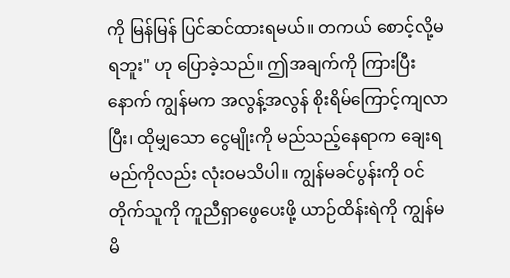ကို မြန်မြန် ပြင်ဆင်ထားရမယ်။ တကယ် စောင့်လို့မရဘူး" ဟု ပြောခဲ့သည်။ ဤအချက်ကို ကြားပြီးနောက် ကျွန်မက အလွန့်အလွန် စိုးရိမ်ကြောင့်ကျလာပြီး၊ ထိုမျှသော ငွေမျိုးကို မည်သည့်နေရာက ချေးရမည်ကိုလည်း လုံးဝမသိပါ။ ကျွန်မခင်ပွန်းကို ဝင်တိုက်သူကို ကူညီရှာဖွေပေးဖို့ ယာဉ်ထိန်းရဲကို ကျွန်မ မိ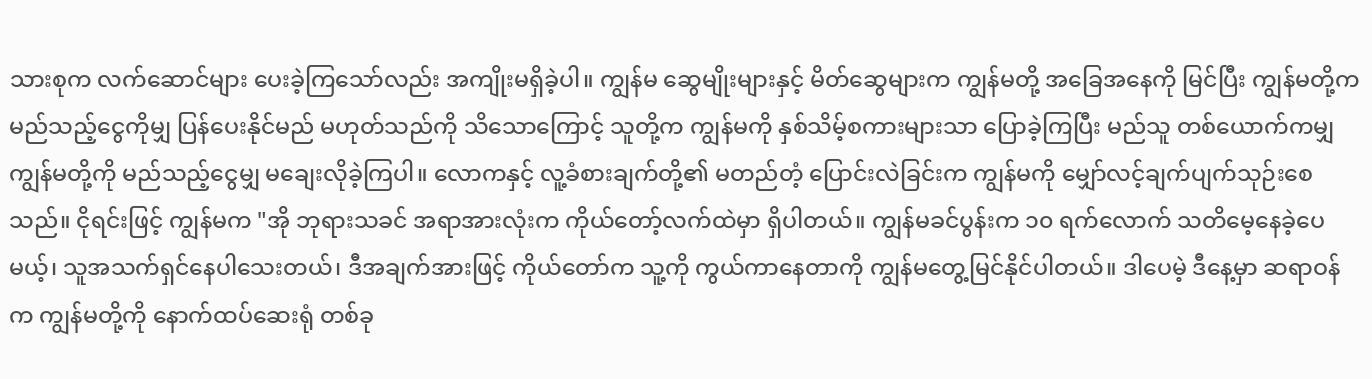သားစုက လက်ဆောင်များ ပေးခဲ့ကြသော်လည်း အကျိုးမရှိခဲ့ပါ။ ကျွန်မ ဆွေမျိုးများနှင့် မိတ်ဆွေများက ကျွန်မတို့ အခြေအနေကို မြင်ပြီး ကျွန်မတို့က မည်သည့်ငွေကိုမျှ ပြန်ပေးနိုင်မည် မဟုတ်သည်ကို သိသောကြောင့် သူတို့က ကျွန်မကို နှစ်သိမ့်စကားများသာ ပြောခဲ့ကြပြီး မည်သူ တစ်ယောက်ကမျှ ကျွန်မတို့ကို မည်သည့်ငွေမျှ မချေးလိုခဲ့ကြပါ။ လောကနှင့် လူ့ခံစားချက်တို့၏ မတည်တံ့ ပြောင်းလဲခြင်းက ကျွန်မကို မျှော်လင့်ချက်ပျက်သုဉ်းစေသည်။ ငိုရင်းဖြင့် ကျွန်မက "အို ဘုရားသခင် အရာအားလုံးက ကိုယ်တော့်လက်ထဲမှာ ရှိပါတယ်။ ကျွန်မခင်ပွန်းက ၁၀ ရက်လောက် သတိမေ့နေခဲ့ပေမယ့်၊ သူအသက်ရှင်နေပါသေးတယ်၊ ဒီအချက်အားဖြင့် ကိုယ်တော်က သူ့ကို ကွယ်ကာနေတာကို ကျွန်မတွေ့မြင်နိုင်ပါတယ်။ ဒါပေမဲ့ ဒီနေ့မှာ ဆရာဝန်က ကျွန်မတို့ကို နောက်ထပ်ဆေးရုံ တစ်ခု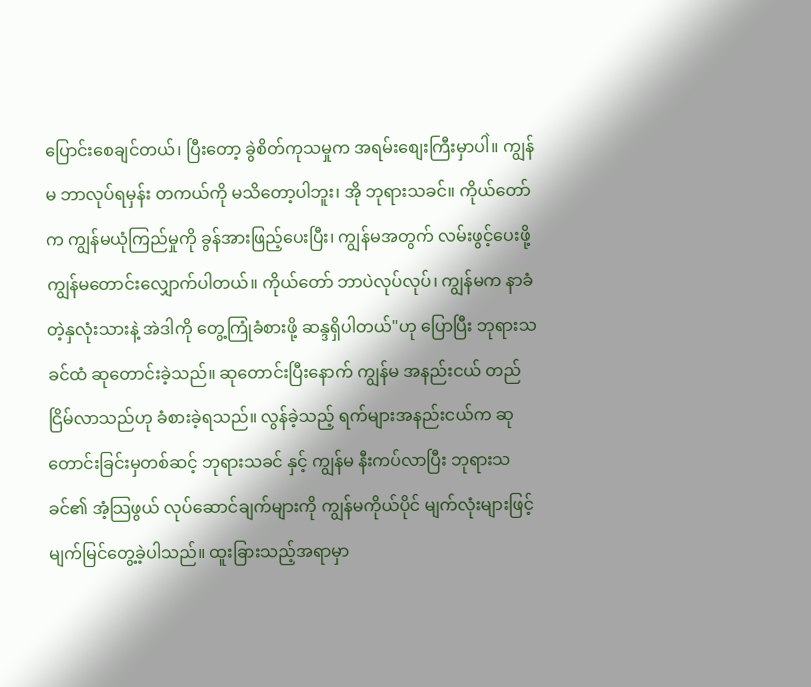ပြောင်းစေချင်တယ်၊ ပြီးတော့ ခွဲစိတ်ကုသမှုက အရမ်းစျေးကြီးမှာပါဲ။ ကျွန်မ ဘာလုပ်ရမှန်း တကယ်ကို မသိတော့ပါဘူး၊ အို ဘုရားသခင်။ ကိုယ်တော်က ကျွန်မယုံကြည်မှုကို ခွန်အားဖြည့်ပေးပြီး၊ ကျွန်မအတွက် လမ်းဖွင့်ပေးဖို့ ကျွန်မတောင်းလျှောက်ပါတယ်။ ကိုယ်တော် ဘာပဲလုပ်လုပ်၊ ကျွန်မက နာခံတဲ့နှလုံးသားနဲ့ အဲဒါကို တွေ့ကြုံခံစားဖို့ ဆန္ဒရှိပါတယ်"ဟု ပြောပြီး ဘုရားသခင်ထံ ဆုတောင်းခဲ့သည်။ ဆုတောင်းပြီးနောက် ကျွန်မ အနည်းငယ် တည်ငြိမ်လာသည်ဟု ခံစားခဲ့ရသည်။ လွန်ခဲ့သည့် ရက်များအနည်းငယ်က ဆုတောင်းခြင်းမှတစ်ဆင့် ဘုရားသခင် နှင့် ကျွန်မ နီးကပ်လာပြီး ဘုရားသခင်၏ အံ့သြဖွယ် လုပ်ဆောင်ချက်များကို ကျွန်မကိုယ်ပိုင် မျက်လုံးများဖြင့် မျက်မြင်တွေ့ခဲ့ပါသည်။ ထူးခြားသည့်အရာမှာ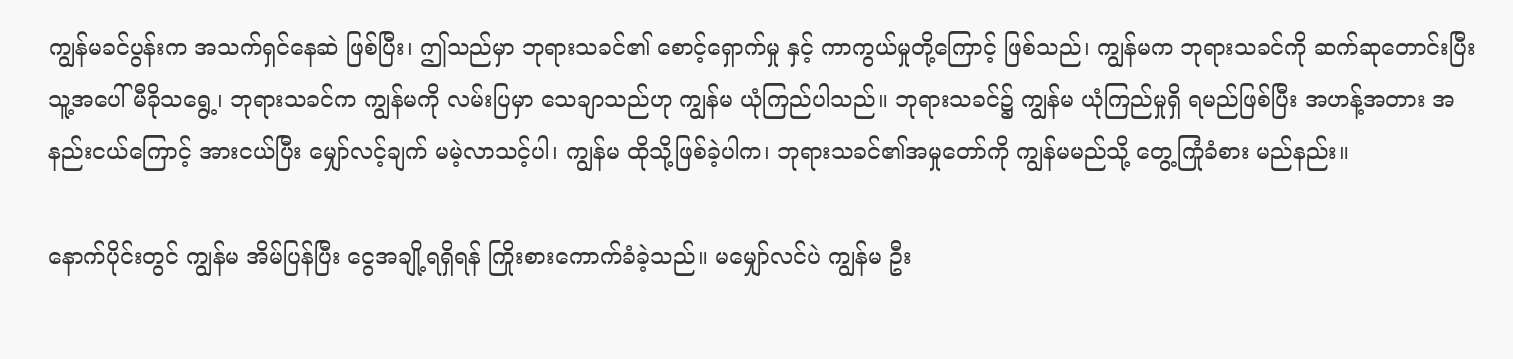ကျွန်မခင်ပွန်းက အသက်ရှင်နေဆဲ ဖြစ်ပြီး၊ ဤသည်မှာ ဘုရားသခင်၏ စောင့်ရှောက်မှု နှင့် ကာကွယ်မှုတို့ကြောင့် ဖြစ်သည်၊ ကျွန်မက ဘုရားသခင်ကို ဆက်ဆုတောင်းပြီး သူ့အပေါ် မီခိုသရွေ့၊ ဘုရားသခင်က ကျွန်မကို လမ်းပြမှာ သေချာသည်ဟု ကျွန်မ ယုံကြည်ပါသည်။ ဘုရားသခင်၌ ကျွန်မ ယုံကြည်မှုရှိ ရမည်ဖြစ်ပြီး အဟန့်အတား အနည်းငယ်ကြောင့် အားငယ်ပြီး မျှော်လင့်ချက် မမဲ့လာသင့်ပါ၊ ကျွန်မ ထိုသို့ဖြစ်ခဲ့ပါက၊ ဘုရားသခင်၏အမှုတော်ကို ကျွန်မမည်သို့ တွေ့ကြုံခံစား မည်နည်း။

နောက်ပိုင်းတွင် ကျွန်မ အိမ်ပြန်ပြီး ငွေအချို့ရရှိရန် ကြိုးစားကောက်ခံခဲ့သည်။ မမျှော်လင်ပဲ ကျွန်မ ဦး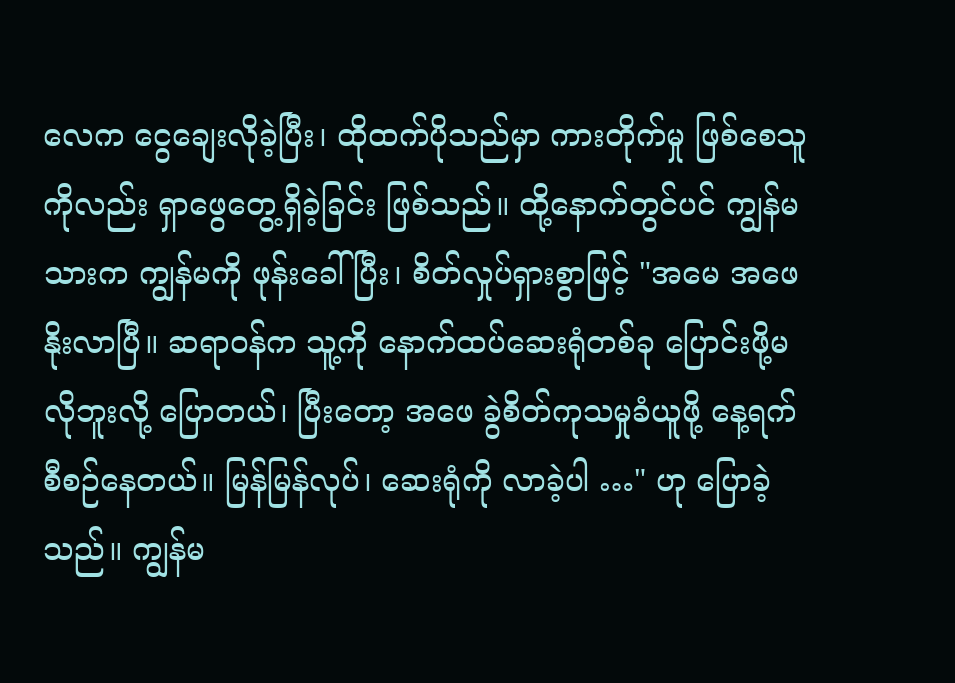လေက ငွေချေးလိုခဲ့ပြီး၊ ထိုထက်ပိုသည်မှာ ကားတိုက်မှု ဖြစ်စေသူကိုလည်း ရှာဖွေတွေ့ရှိခဲ့ခြင်း ဖြစ်သည်။ ထို့နောက်တွင်ပင် ကျွန်မသားက ကျွန်မကို ဖုန်းခေါ်ပြီး၊ စိတ်လှုပ်ရှားစွာဖြင့် "အမေ အဖေနိုးလာပြီ။ ဆရာဝန်က သူ့ကို နောက်ထပ်ဆေးရုံတစ်ခု ပြောင်းဖို့မလိုဘူးလို့ ပြောတယ်၊ ပြီးတော့ အဖေ ခွဲစိတ်ကုသမှုခံယူဖို့ နေ့ရက် စီစဉ်နေတယ်။ မြန်မြန်လုပ်၊ ဆေးရုံကို လာခဲ့ပါ …" ဟု ပြောခဲ့သည်။ ကျွန်မ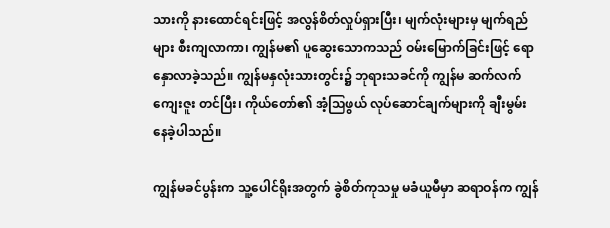သားကို နားထောင်ရင်းဖြင့် အလွန်စိတ်လှုပ်ရှားပြီး၊ မျက်လုံးများမှ မျက်ရည်များ စီးကျလာကာ၊ ကျွန်မ၏ ပူဆွေးသောကသည် ဝမ်းမြောက်ခြင်းဖြင့် ရောနှောလာခဲ့သည်။ ကျွန်မနှလုံးသားတွင်း၌ ဘုရားသခင်ကို ကျွန်မ ဆက်လက်ကျေးဇူး တင်ပြီး၊ ကိုယ်တော်၏ အံ့သြဖွယ် လုပ်ဆောင်ချက်များကို ချီးမွမ်းနေခဲ့ပါသည်။

ကျွန်မခင်ပွန်းက သူ့ပေါင်ရိုးအတွက် ခွဲစိတ်ကုသမှု မခံယူမီမှာ ဆရာဝန်က ကျွန်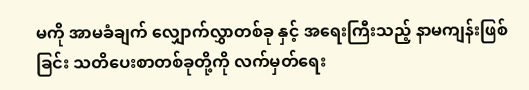မကို အာမခံချက် လျှောက်လွှာတစ်ခု နှင့် အရေးကြီးသည့် နာမကျန်းဖြစ်ခြင်း သတိပေးစာတစ်ခုတို့ကို လက်မှတ်ရေး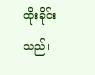ထိုးခိုင်းသည်၊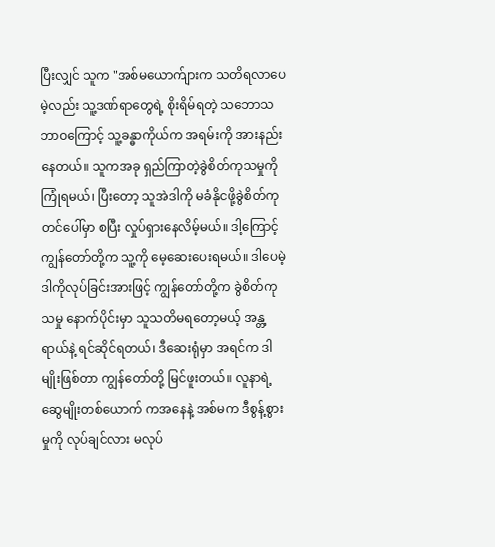ပြီးလျှင် သူက "အစ်မယောက်ျားက သတိရလာပေမဲ့လည်း သူ့ဒဏ်ရာတွေရဲ့ စိုးရိမ်ရတဲ့ သဘောသဘာဝကြောင့် သူ့ခန္ဓာကိုယ်က အရမ်းကို အားနည်းနေတယ်။ သူကအခု ရှည်ကြာတဲ့ခွဲစိတ်ကုသမှုကို ကြုံရမယ်၊ ပြီးတော့ သူအဲဒါကို မခံနိုငဖို့ခွဲစိတ်ကုတင်ပေါ်မှာ စပြီး လှုပ်ရှားနေလိမ့်မယ်။ ဒါ့ကြောင့် ကျွန်တော်တို့က သူ့ကို မေ့ဆေးပေးရမယ်။ ဒါပေမဲ့ ဒါကိုလုပ်ခြင်းအားဖြင့် ကျွန်တော်တို့က ခွဲစိတ်ကုသမှု နောက်ပိုင်းမှာ သူသတိမရတော့မယ့် အန္တ့ရာယ်နဲ့ ရင်ဆိုင်ရတယ်၊ ဒီဆေးရုံမှာ အရင်က ဒါမျိုးဖြစ်တာ ကျွန်တော်တို့ မြင်ဖူးတယ်။ လူနာရဲ့ ဆွေမျိုးတစ်ယောက် ကအနေနဲ့ အစ်မက ဒီစွန့်စွားမှုကို လုပ်ချင်လား မလုပ်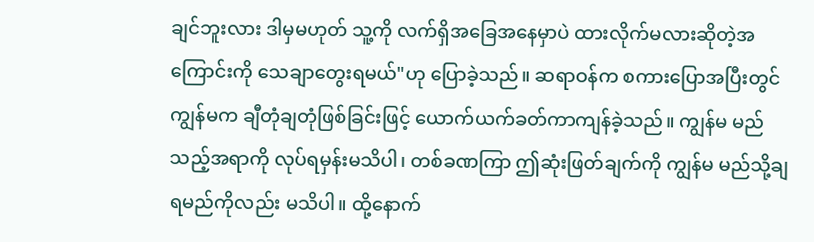ချင်ဘူးလား ဒါမှမဟုတ် သူ့ကို လက်ရှိအခြေအနေမှာပဲ ထားလိုက်မလားဆိုတဲ့အကြောင်းကို သေချာတွေးရမယ်"ဟု ပြောခဲ့သည်။ ဆရာဝန်က စကားပြောအပြီးတွင် ကျွန်မက ချီတုံချတုံဖြစ်ခြင်းဖြင့် ယောက်ယက်ခတ်ကာကျန်ခဲ့သည်။ ကျွန်မ မည်သည့်အရာကို လုပ်ရမှန်းမသိပါ၊ တစ်ခဏကြာ ဤဆုံးဖြတ်ချက်ကို ကျွန်မ မည်သို့ချရမည်ကိုလည်း မသိပါ။ ထို့နောက်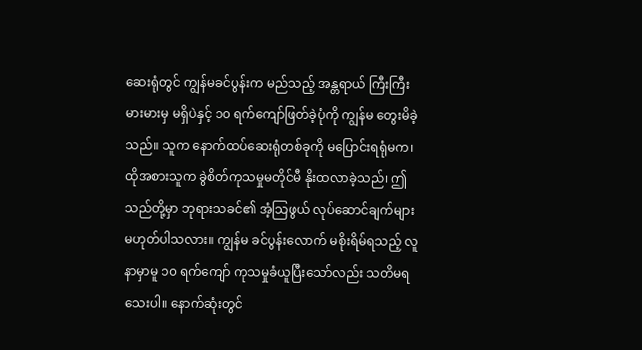ဆေးရုံတွင် ကျွန်မခင်ပွန်းက မည်သည့် အန္တရာယ် ကြီးကြီးမားမားမှ မရှိပဲနှင့် ၁၀ ရက်ကျော်ဖြတ်ခဲ့ပုံကို ကျွန်မ တွေးမိခဲ့သည်။ သူက နောက်ထပ်ဆေးရုံတစ်ခုကို မပြောင်းရရုံမက၊ ထိုအစားသူက ခွဲစိတ်ကုသမှုမတိုင်မီ နိုးထလာခဲ့သည်၊ ဤသည်တို့မှာ ဘုရားသခင်၏ အံ့သြဖွယ် လုပ်ဆောင်ချက်များ မဟုတ်ပါသလား။ ကျွန်မ ခင်ပွန်းလောက် မစိုးရိမ်ရသည့် လူနာမှာမူ ၁၀ ရက်ကျော် ကုသမှုခံယူပြီးသော်လည်း သတိမရသေးပါ။ နောက်ဆုံးတွင်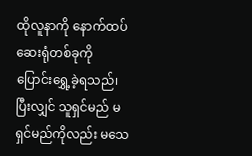ထိုလူနာကို နောက်ထပ်ဆေးရုံတစ်ခုကို ပြောင်းရွှေ့ခဲ့ရသည်၊ ပြီးလျှင် သူရှင်မည် မရှင်မည်ကိုလည်း မသေ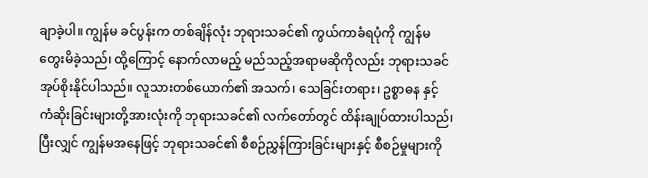ချာခဲ့ပါ။ ကျွန်မ ခင်ပွန်းက တစ်ချိန်လုံး ဘုရားသခင်၏ ကွယ်ကာခံရပုံကို ကျွန်မတွေးမိခဲ့သည်၊ ထို့ကြောင့် နောက်လာမည့် မည်သည့်အရာမဆိုကိုလည်း ဘုရားသခင် အုပ်စိုးနိုင်ပါသည်။ လူသားတစ်ယောက်၏ အသက်၊ သေခြင်းတရား၊ ဥစ္စာဓန နှင့် ကံဆိုးခြင်းများတို့အားလုံးကို ဘုရားသခင်၏ လက်တော်တွင် ထိန်းချုပ်ထားပါသည်၊ ပြီးလျှင် ကျွန်မအနေဖြင့် ဘုရားသခင်၏ စီစဉ်ညွှန်ကြားခြင်းများနှင့် စီစဉ်မှုများကို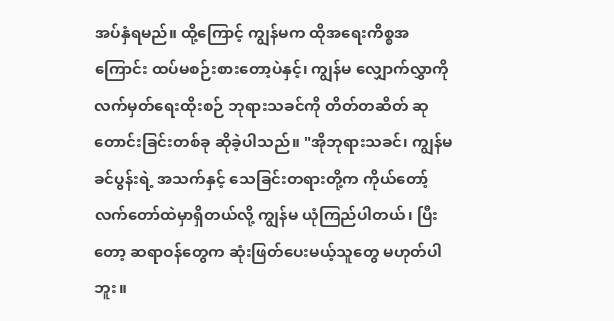အပ်နှံရမည်။ ထို့ကြောင့် ကျွန်မက ထိုအရေးကိစ္စအကြောင်း ထပ်မစဉ်းစားတော့ပဲနှင့်၊ ကျွန်မ လျှောက်လွှာကို လက်မှတ်ရေးထိုးစဉ် ဘုရားသခင်ကို တိတ်တဆိတ် ဆုတောင်းခြင်းတစ်ခု ဆိုခဲ့ပါသည်။ "အိုဘုရားသခင်၊ ကျွန်မခင်ပွန်းရဲ့ အသက်နှင့် သေခြင်းတရားတို့က ကိုယ်တော့်လက်တော်ထဲမှာရှိတယ်လို့ ကျွန်မ ယုံကြည်ပါတယ်၊ ပြီးတော့ ဆရာဝန်တွေက ဆုံးဖြတ်ပေးမယ့်သူတွေ မဟုတ်ပါဘူး။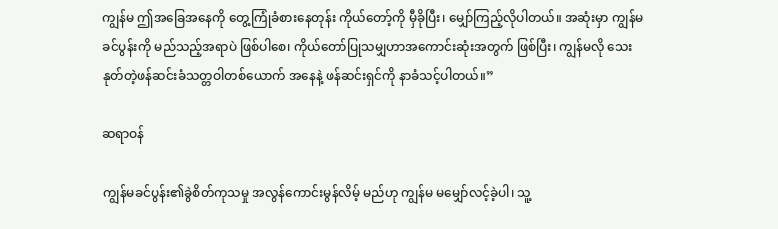ကျွန်မ ဤအခြေအနေကို တွေ့ကြုံခံစားနေတုန်း ကိုယ်တော့်ကို မှီခိုပြီး၊ မျှော်ကြည့်လိုပါတယ်။ အဆုံးမှာ ကျွန်မခင်ပွန်းကို မည်သည့်အရာပဲ ဖြစ်ပါစေ၊ ကိုယ်တော်ပြုသမျှဟာအကောင်းဆုံးအတွက် ဖြစ်ပြီး၊ ကျွန်မလို သေးနုတ်တဲ့ဖန်ဆင်းခံသတ္တဝါတစ်ယောက် အနေနဲ့ ဖန်ဆင်းရှင်ကို နာခံသင့်ပါတယ်။”

ဆရာဝန်

ကျွန်မခင်ပွန်း၏ခွဲစိတ်ကုသမှု အလွန်ကောင်းမွန်လိမ့် မည်ဟု ကျွန်မ မမျှော်လင့်ခဲ့ပါ၊ သူ့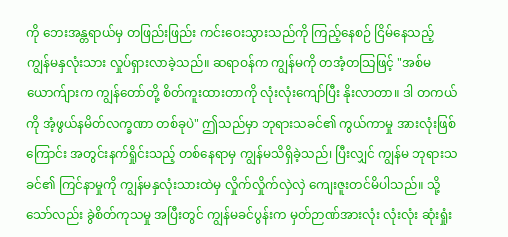ကို ဘေးအန္တရာယ်မှ တဖြည်းဖြည်း ကင်းဝေးသွားသည်ကို ကြည့်နေစဉ် ငြိမ်နေသည့် ကျွန်မနှလုံးသား လှုပ်ရှားလာခဲ့သည်။ ဆရာဝန်က ကျွန်မကို တအံ့တသြဖြင့် "အစ်မယောက်ျားက ကျွန်တော်တို့ စိတ်ကူးထားတာကို လုံးလုံးကျော်ပြီး နိုးလာတာ။ ဒါ တကယ်ကို အံ့ဖွယ်နမိတ်လက္ခဏာ တစ်ခုပဲ" ဤသည်မှာ ဘုရားသခင်၏ ကွယ်ကာမှု အားလုံးဖြစ်ကြောင်း အတွင်းနက်ရှိုင်းသည့် တစ်နေရာမှ ကျွန်မသိရှိခဲ့သည်၊ ပြီးလျှင် ကျွန်မ ဘုရားသခင်၏ ကြင်နာမှုကို ကျွန်မနှလုံးသားထဲမှ လှိုက်လှိုက်လှဲလှဲ ကျေးဇူးတင်မိပါသည်။ သို့သော်လည်း ခွဲစိတ်ကုသမှု အပြီးတွင် ကျွန်မခင်ပွန်းက မှတ်ဉာဏ်အားလုံး လုံးလုံး ဆုံးရှုံး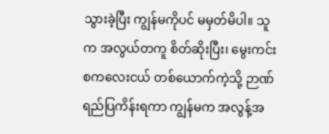သွားခဲ့ပြီး ကျွန်မကိုပင် မမှတ်မိပါ။ သူက အလွယ်တကူ စိတ်ဆိုးပြီး၊ မွေးကင်းစကလေးငယ် တစ်ယောက်ကဲ့သို့ ဉာဏ်ရည်ပြကိန်းရကာ ကျွန်မက အလွန့်အ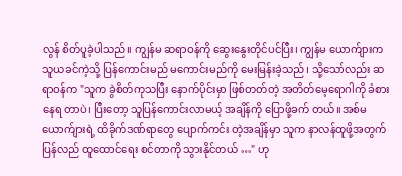လွန် စိတ်ပူခဲ့ပါသည်။ ကျွန်မ ဆရာဝန်ကို ဆွေးနွေးတိုင်ပင်ပြီး၊ ကျွန်မ ယောက်ျားက သူယခင်ကဲ့သို့ ပြန်ကောင်းမည် မကောင်းမည်ကို မေးမြန်းခဲ့သည်၊ သို့သော်လည်း ဆရာဝန်က "သူက ခွဲစိတ်ကုသပြီး နောက်ပိုင်းမှာ ဖြစ်တတ်တဲ့ အတိတ်မေ့ရောဂါကို ခံစားနေရ တာပဲ၊ ပြီးတော့ သူပြန်ကောင်းလာမယ့် အချိန်ကို ပြောဖို့ခက် တယ်။ အစ်မယောက်ျားရဲ့ ထိခိုက်ဒဏ်ရာတွေ ပျောက်ကင်း တဲ့အချိန်မှာ သူက နာလန်ထူဖို့အတွက် ပြန်လည် ထူထောင်ရေး စင်တာကို သွားနိုင်တယ် …" ဟု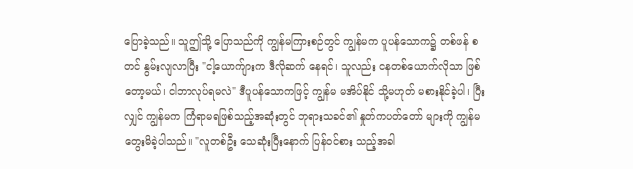ပြောခဲ့သည်။ သူဤသို့ ပြောသည်ကို ကျွန်မကြားစဉ်တွင် ကျွန်မက ပူပန်သောက၌ တစ်ဖန် စတင် နွမ်းလျလာပြီး "ငါ့ယောက်ျားက ဒီလိုဆက် နေရင်၊ သူလည်း ငနတစ်ယောက်လိုသာ ဖြစ်တော့မယ်၊ ငါဘာလုပ်ရမလဲ" ဒီပူပန်သောကဖြင့် ကျွန်မ မအိပ်နိုင် သို့မဟုတ် မစားနိုင်ခဲ့ပါ၊ ပြီးလျှင် ကျွန်မက ကြံရာမရဖြစ်သည့်အဆုံးတွင် ဘုရားသခင်၏ နှုတ်ကပတ်တော် များကို ကျွန်မ တွေးမိခဲ့ပါသည်။ "လူတစ်ဦး သေဆုံးပြီးနောက် ပြန်ဝင်စား သည့်အခါ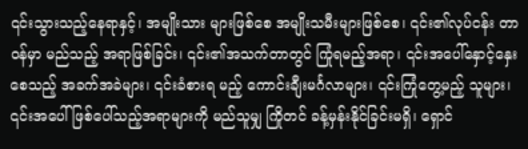၎င်းသွားသည့်နေရာနှင့်၊ အမျိုးသား များဖြစ်စေ အမျိုးသမီးများဖြစ်စေ၊ ၎င်း၏လုပ်ငန်း တာဝန်မှာ မည်သည့် အရာဖြစ်ခြင်း၊ ၎င်း၏အသက်တာတွင် ကြုံရမည့်အရာ၊ ၎င်းအပေါ်နှောင့်နှေးစေသည့် အခက်အခဲများ၊ ၎င်းခံစားရ မည့် ကောင်းချီးမင်္ဂလာများ၊ ၎င်းကြုံတွေ့မည့် သူများ၊ ၎င်းအပေါ် ဖြစ်ပေါ်သည့်အရာများကို မည်သူမျှ ကြိုတင် ခန့်မှန်းနိုင်ခြင်းမရှိ၊ ရှောင်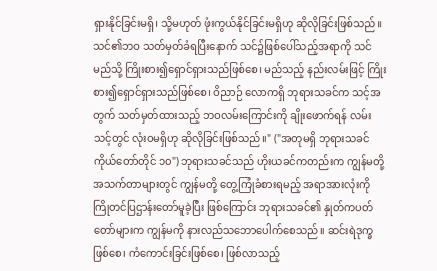ရှားနိုင်ခြင်းမရှိ၊ သို့မဟုတ် ဖုံးကွယ်နိုင်ခြင်းမရှိဟု ဆိုလိုခြင်းဖြစ်သည်။ သင်၏ဘဝ သတ်မှတ်ခံရပြီးနောက် သင်၌ဖြစ်ပေါ်သည့်အရာကို သင် မည်သို့ ကြိုးစား၍ရှောင်ရှားသည်ဖြစ်စေ၊ မည်သည့် နည်းလမ်းဖြင့် ကြိုးစား၍ရှောင်ရှားသည်ဖြစ်စေ၊ ဝိညာဉ် လောကရှိ ဘုရားသခင်က သင့်အတွက် သတ်မှတ်ထားသည့် ဘဝလမ်းကြောင်းကို ချိုးဖောက်ရန် လမ်း သင့်တွင် လုံးဝမရှိဟု ဆိုလိုခြင်းဖြစ်သည်။" ("အတုမရှိ ဘုရားသခင်ကိုယ်တော်တိုင် ၁၀") ဘုရားသခင်သည် ဟိုးယခင်ကတည်းက ကျွန်မတို့ အသက်တာများတွင် ကျွန်မတို့ တွေ့ကြုံခံစားရမည့် အရာအားလုံးကို ကြိုတင်ပြဌာန်းတော်မူခဲ့ပြီး ဖြစ်ကြောင်း ဘုရားသခင်၏ နှုတ်ကပတ်တော်များက ကျွန်မကို နားလည်သဘောပေါက်စေသည်။ ဆင်းရဲဒုက္ခဖြစ်စေ၊ ကံကောင်းခြင်းဖြစ်စေ၊ ဖြစ်လာသည့်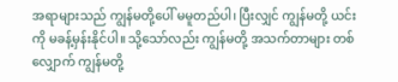အရာများသည် ကျွန်မတို့ပေါ် မမူတည်ပါ၊ ပြီးလျှင် ကျွန်မတို့ ယင်းကို မခန့်မှန်းနိုင်ပါ။ သို့သော်လည်း ကျွန်မတို့ အသက်တာများ တစ်လျှောက် ကျွန်မတို့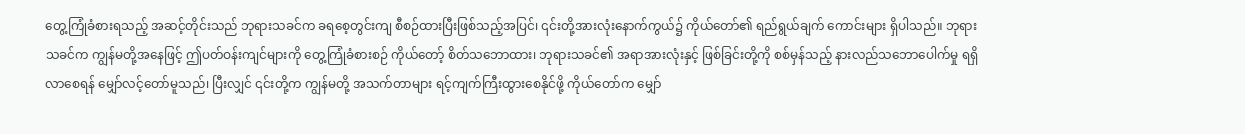တွေ့ကြုံခံစားရသည့် အဆင့်တိုင်းသည် ဘုရားသခင်က ခရစေ့တွင်းကျ စီစဉ်ထားပြီးဖြစ်သည့်အပြင်၊ ၎င်းတို့အားလုံးနောက်ကွယ်၌ ကိုယ်တော်၏ ရည်ရွယ်ချက် ကောင်းများ ရှိပါသည်။ ဘုရားသခင်က ကျွန်မတို့အနေဖြင့် ဤပတ်ဝန်းကျင်များကို တွေ့ကြုံခံစားစဉ် ကိုယ်တော့် စိတ်သဘောထား၊ ဘုရားသခင်၏ အရာအားလုံးနှင့် ဖြစ်ခြင်းတို့ကို စစ်မှန်သည့် နားလည်သဘောပေါက်မှု ရရှိလာစေရန် မျှော်လင့်တော်မူသည်၊ ပြီးလျှင် ၎င်းတို့က ကျွန်မတို့ အသက်တာများ ရင့်ကျက်ကြီးထွားစေနိုင်ဖို့ ကိုယ်တော်က မျှော်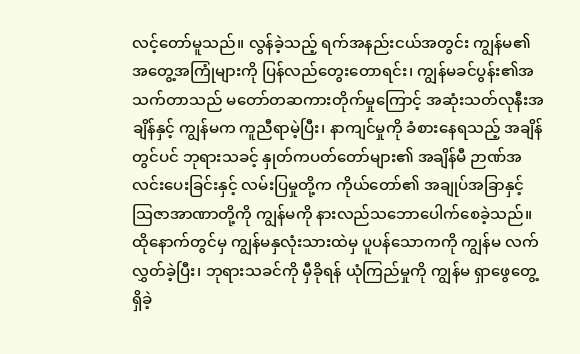လင့်တော်မူသည်။ လွန်ခဲ့သည့် ရက်အနည်းငယ်အတွင်း ကျွန်မ၏ အတွေ့အကြုံများကို ပြန်လည်တွေးတောရင်း၊ ကျွန်မခင်ပွန်း၏အသက်တာသည် မတော်တဆကားတိုက်မှုကြောင့် အဆုံးသတ်လုနီးအချိန်နှင့် ကျွန်မက ကူညီရာမဲ့ပြီး၊ နာကျင်မှုကို ခံစားနေရသည့် အချိန်တွင်ပင် ဘုရားသခင့် နှုတ်ကပတ်တော်များ၏ အချိန်မီ ဉာဏ်အလင်းပေးခြင်းနှင့် လမ်းပြမှုတို့က ကိုယ်တော်၏ အချုပ်အခြာနှင့် သြဇာအာဏာတို့ကို ကျွန်မကို နားလည်သဘောပေါက်စေခဲ့သည်။ ထိုနောက်တွင်မှ ကျွန်မနှလုံးသားထဲမှ ပူပန်သောကကို ကျွန်မ လက်လွှတ်ခဲ့ပြီး၊ ဘုရားသခင်ကို မှီခိုရန် ယုံကြည်မှုကို ကျွန်မ ရှာဖွေတွေ့ရှိခဲ့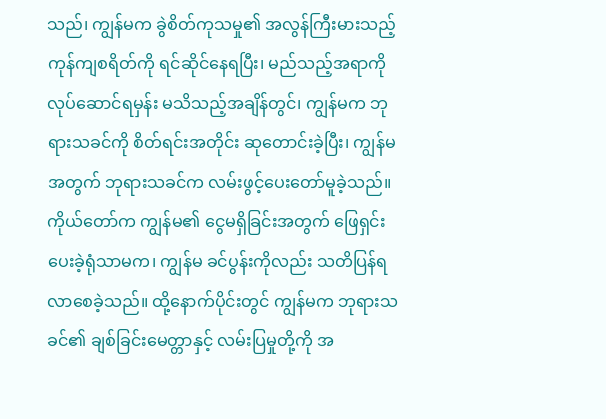သည်၊ ကျွန်မက ခွဲစိတ်ကုသမှု၏ အလွန်ကြီးမားသည့် ကုန်ကျစရိတ်ကို ရင်ဆိုင်နေရပြီး၊ မည်သည့်အရာကို လုပ်ဆောင်ရမှန်း မသိသည့်အချိန်တွင်၊ ကျွန်မက ဘုရားသခင်ကို စိတ်ရင်းအတိုင်း ဆုတောင်းခဲ့ပြီး၊ ကျွန်မအတွက် ဘုရားသခင်က လမ်းဖွင့်ပေးတော်မူခဲ့သည်။ ကိုယ်တော်က ကျွန်မ၏ ငွေမရှိခြင်းအတွက် ဖြေရှင်းပေးခဲ့ရုံသာမက၊ ကျွန်မ ခင်ပွန်းကိုလည်း သတိပြန်ရလာစေခဲ့သည်။ ထို့နောက်ပိုင်းတွင် ကျွန်မက ဘုရားသခင်၏ ချစ်ခြင်းမေတ္တာနှင့် လမ်းပြမှုတို့ကို အ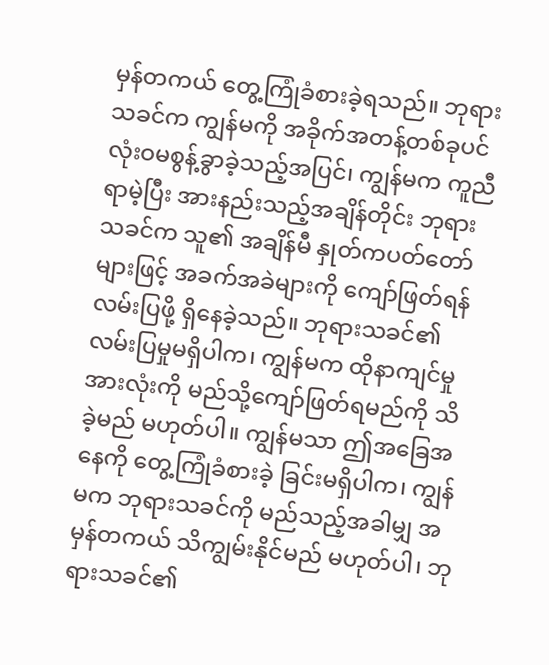မှန်တကယ် တွေ့ကြုံခံစားခဲ့ရသည်။ ဘုရားသခင်က ကျွန်မကို အခိုက်အတန့်တစ်ခုပင် လုံးဝမစွန့်ခွာခဲ့သည့်အပြင်၊ ကျွန်မက ကူညီရာမဲ့ပြီး အားနည်းသည့်အချိန်တိုင်း ဘုရားသခင်က သူ၏ အချိန်မီ နှုတ်ကပတ်တော်များဖြင့် အခက်အခဲများကို ကျော်ဖြတ်ရန် လမ်းပြဖို့ ရှိနေခဲ့သည်။ ဘုရားသခင်၏ လမ်းပြမှုမရှိပါက၊ ကျွန်မက ထိုနာကျင်မှုအားလုံးကို မည်သို့ကျော်ဖြတ်ရမည်ကို သိခဲ့မည် မဟုတ်ပါ။ ကျွန်မသာ ဤအခြေအနေကို တွေ့ကြုံခံစားခဲ့ ခြင်းမရှိပါက၊ ကျွန်မက ဘုရားသခင်ကို မည်သည့်အခါမျှ အမှန်တကယ် သိကျွမ်းနိုင်မည် မဟုတ်ပါ၊ ဘုရားသခင်၏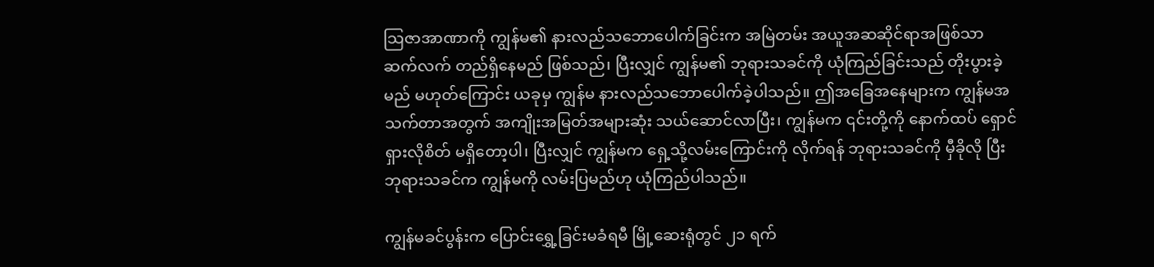သြဇာအာဏာကို ကျွန်မ၏ နားလည်သဘောပေါက်ခြင်းက အမြဲတမ်း အယူအဆဆိုင်ရာအဖြစ်သာ ဆက်လက် တည်ရှိနေမည် ဖြစ်သည်၊ ပြီးလျှင် ကျွန်မ၏ ဘုရားသခင်ကို ယုံကြည်ခြင်းသည် တိုးပွားခဲ့မည် မဟုတ်ကြောင်း ယခုမှ ကျွန်မ နားလည်သဘောပေါက်ခဲ့ပါသည်။ ဤအခြေအနေများက ကျွန်မအသက်တာအတွက် အကျိုးအမြတ်အများဆုံး သယ်ဆောင်လာပြီး၊ ကျွန်မက ၎င်းတို့ကို နောက်ထပ် ရှောင်ရှားလိုစိတ် မရှိတော့ပါ၊ ပြီးလျှင် ကျွန်မက ရှေ့သို့လမ်းကြောင်းကို လိုက်ရန် ဘုရားသခင်ကို မှီခိုလို ပြီး ဘုရားသခင်က ကျွန်မကို လမ်းပြမည်ဟု ယုံကြည်ပါသည်။

ကျွန်မခင်ပွန်းက ပြောင်းရွှေ့ခြင်းမခံရမီ မြို့ဆေးရုံတွင် ၂၁ ရက်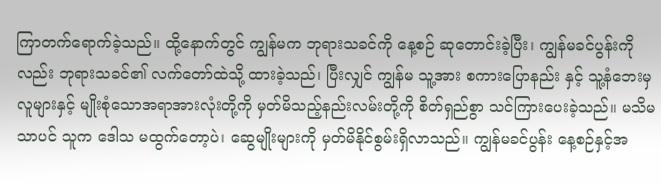ကြာတက်ရောက်ခဲ့သည်။ ထို့နောက်တွင် ကျွန်မက ဘုရားသခင်ကို နေ့စဉ် ဆုတောင်းခဲ့ပြီး၊ ကျွန်မခင်ပွန်းကိုလည်း ဘုရားသခင်၏ လက်တော်ထဲသို့ ထားခဲ့သည်၊ ပြီးလျှင် ကျွန်မ သူ့အား စကားပြောနည်း နှင့် သူ့နံဘေးမှ လူများနှင့် မျိုးစုံသောအရာအားလုံးတို့ကို မှတ်မိသည့်နည်းလမ်းတို့ကို စိတ်ရှည်စွာ သင်ကြားပေးခဲ့သည်။ မသိမသာပင် သူက ဒေါသ မထွက်တော့ပဲ၊ ဆွေမျိုးများကို မှတ်မိနိုင်စွမ်းရှိလာသည်။ ကျွန်မခင်ပွန်း နေ့စဉ်နှင့်အ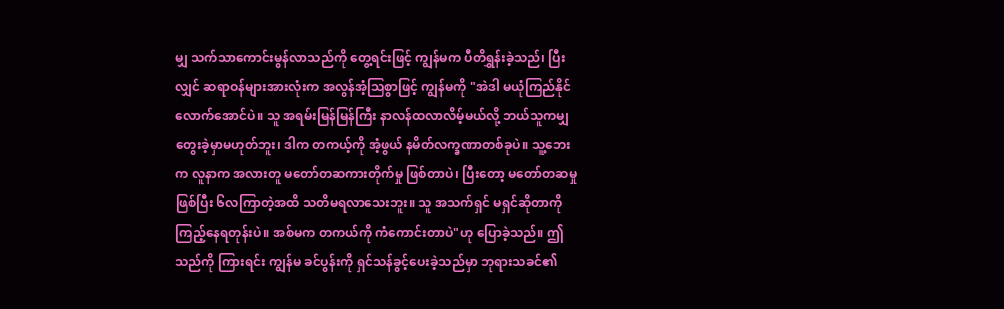မျှ သက်သာကောင်းမွန်လာသည်ကို တွေ့ရင်းဖြင့် ကျွန်မက ပီတိရွှန်းခဲ့သည်၊ ပြီးလျှင် ဆရာဝန်များအားလုံးက အလွန်အံ့သြစွာဖြင့် ကျွန်မကို "အဲဒါ မယုံကြည်နိုင်လောက်အောင်ပဲ။ သူ အရမ်းမြန်မြန်ကြီး နာလန်ထလာလိမ့်မယ်လို့ ဘယ်သူကမျှ တွေးခဲ့မှာမဟုတ်ဘူး၊ ဒါက တကယ့်ကို အံ့ဖွယ် နမိတ်လက္ခဏာတစ်ခုပဲ။ သူ့ဘေးက လူနာက အလားတူ မတော်တဆကားတိုက်မှု ဖြစ်တာပဲ၊ ပြီးတော့ မတော်တဆမှု ဖြစ်ပြီး ၆လကြာတဲ့အထိ သတိမရလာသေးဘူး။ သူ အသက်ရှင် မရှင်ဆိုတာကို ကြည့်နေရတုန်းပဲ။ အစ်မက တကယ်ကို ကံကောင်းတာပဲ"ဟု ပြောခဲ့သည်။ ဤသည်ကို ကြားရင်း ကျွန်မ ခင်ပွန်းကို ရှင်သန်ခွင့်ပေးခဲ့သည်မှာ ဘုရားသခင်၏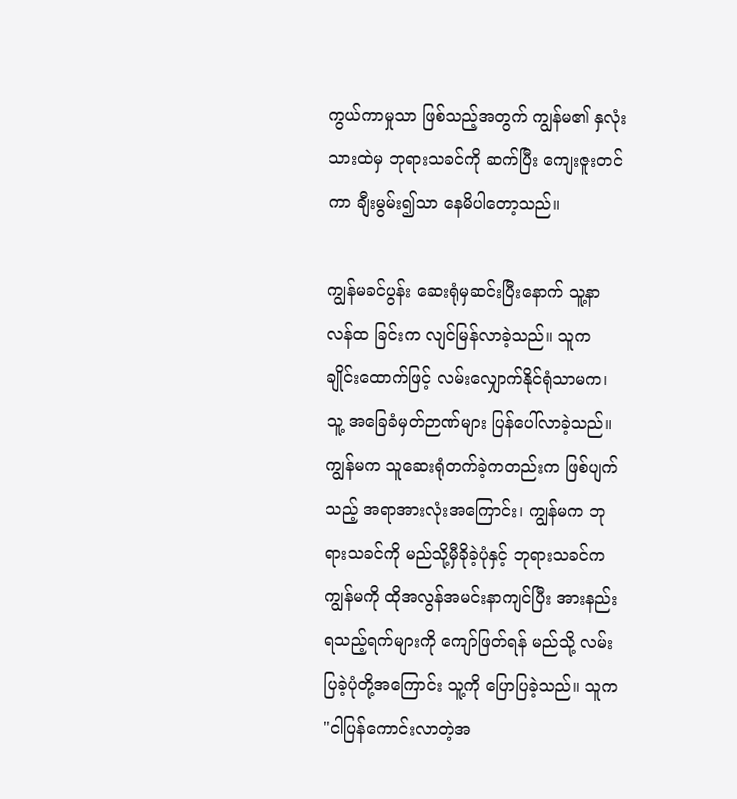ကွယ်ကာမှုသာ ဖြစ်သည့်အတွက် ကျွန်မ၏ နှလုံးသားထဲမှ ဘုရားသခင်ကို ဆက်ပြီး ကျေးဇူးတင်ကာ ချီးမွမ်း၍သာ နေမိပါတော့သည်။

ကျွန်မခင်ပွန်း ဆေးရုံမှဆင်းပြီးနောက် သူ့နာလန်ထ ခြင်းက လျင်မြန်လာခဲ့သည်။ သူက ချိုင်းထောက်ဖြင့် လမ်းလျှောက်နိုင်ရုံသာမက၊ သူ့ အခြေခံမှတ်ဉာဏ်များ ပြန်ပေါ်လာခဲ့သည်။ ကျွန်မက သူဆေးရုံတက်ခဲ့ကတည်းက ဖြစ်ပျက်သည့် အရာအားလုံးအကြောင်း၊ ကျွန်မက ဘုရားသခင်ကို မည်သို့မှီခိုခဲ့ပုံနှင့် ဘုရားသခင်က ကျွန်မကို ထိုအလွန်အမင်းနာကျင်ပြီး အားနည်းရသည့်ရက်များကို ကျော်ဖြတ်ရန် မည်သို့ လမ်းပြခဲ့ပုံတို့အကြောင်း သူ့ကို ပြောပြခဲ့သည်။ သူက "ငါပြန်ကောင်းလာတဲ့အ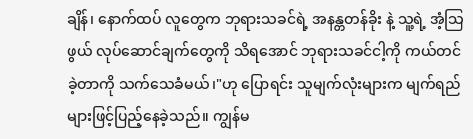ချိန်၊ နောက်ထပ် လူတွေက ဘုရားသခင်ရဲ့ အနန္တတန်ခိုး နဲ့ သူ့ရဲ့ အံ့သြဖွယ် လုပ်ဆောင်ချက်တွေကို သိရအောင် ဘုရားသခင်ငါ့ကို ကယ်တင်ခဲ့တာကို သက်သေခံမယ်၊"ဟု ပြောရင်း သူမျက်လုံးများက မျက်ရည်များဖြင့်ပြည့်နေခဲ့သည်။ ကျွန်မ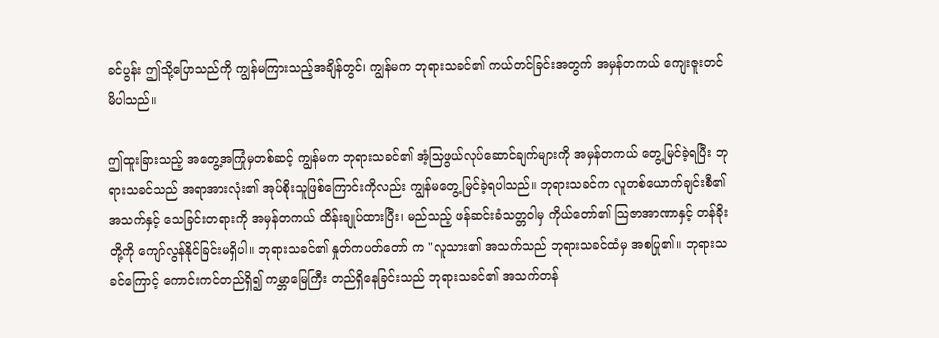ခင်ပွန်း ဤသို့ပြောသည်ကို ကျွန်မကြားသည့်အချိန်တွင်၊ ကျွန်မက ဘုရားသခင်၏ ကယ်တင်ခြင်းအတွက် အမှန်တကယ် ကျေးဇူးတင်မိပါသည်။

ဤထူးခြားသည့် အတွေ့အကြုံမှတစ်ဆင့် ကျွန်မက ဘုရားသခင်၏ အံ့သြဖွယ်လုပ်ဆောင်ချက်များကို အမှန်တကယ် တွေ့မြင်ခဲ့ရပြီး ဘုရားသခင်သည် အရာအားလုံး၏ အုပ်စိုးသူဖြစ်ကြောင်းကိုလည်း ကျွန်မတွေ့ မြင်ခဲ့ရပါသည်။ ဘုရားသခင်က လူတစ်ယောက်ချင်းစီ၏ အသက်နှင့် သေခြင်းတရားကို အမှန်တကယ် ထိန်းချုပ်ထားပြီး၊ မည်သည့် ဖန်ဆင်းခံသတ္တဝါမှ ကိုယ်တော်၏ သြဇာအာဏာနှင့် တန်ခိုးတို့ကို ကျော်လွန်နိုင်ခြင်းမရှိပါ။ ဘုရားသခင်၏ နှုတ်ကပတ်တော် က "လူသား၏ အသက်သည် ဘုရားသခင်ထံမှ အစပြု၏။ ဘုရားသခင်ကြောင့် ကောင်းကင်တည်ရှိ၍ ကမ္ဘာမြေကြီး တည်ရှိနေခြင်းသည် ဘုရားသခင်၏ အသက်တန်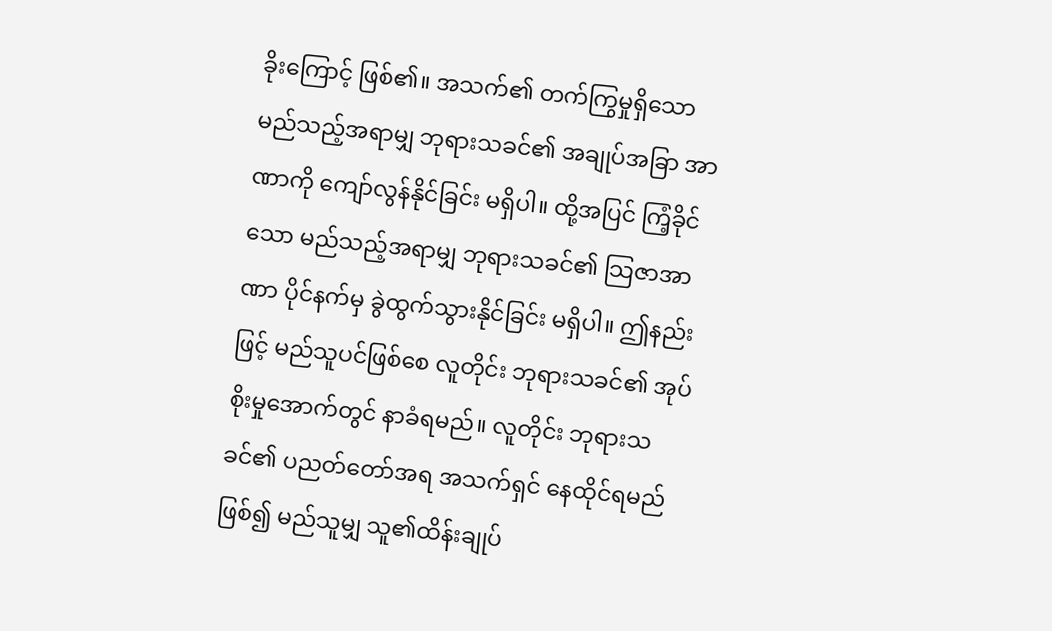ခိုးကြောင့် ဖြစ်၏။ အသက်၏ တက်ကြွမှုရှိသော မည်သည့်အရာမျှ ဘုရားသခင်၏ အချုပ်အခြာ အာဏာကို ကျော်လွန်နိုင်ခြင်း မရှိပါ။ ထို့အပြင် ကြံ့ခိုင်သော မည်သည့်အရာမျှ ဘုရားသခင်၏ သြဇာအာဏာ ပိုင်နက်မှ ခွဲထွက်သွားနိုင်ခြင်း မရှိပါ။ ဤနည်းဖြင့် မည်သူပင်ဖြစ်စေ လူတိုင်း ဘုရားသခင်၏ အုပ်စိုးမှုအောက်တွင် နာခံရမည်။ လူတိုင်း ဘုရားသခင်၏ ပညတ်တော်အရ အသက်ရှင် နေထိုင်ရမည်ဖြစ်၍ မည်သူမျှ သူ၏ထိန်းချုပ်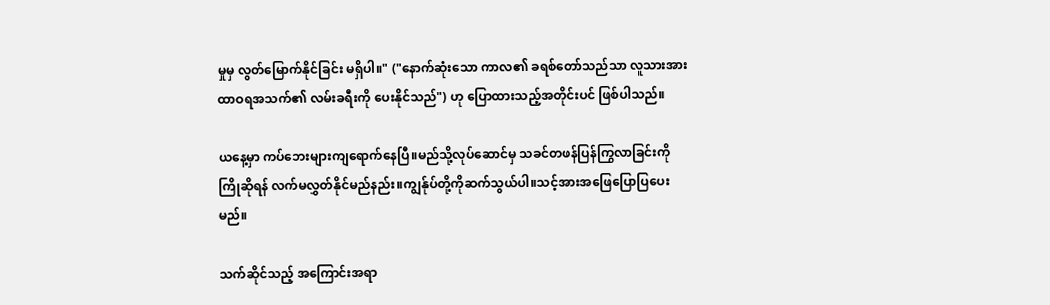မှုမှ လွတ်မြောက်နိုင်ခြင်း မရှိပါ။" ("နောက်ဆုံးသော ကာလ၏ ခရစ်တော်သည်သာ လူသားအား ထာဝရအသက်၏ လမ်းခရီးကို ပေးနိုင်သည်") ဟု ပြောထားသည့်အတိုင်းပင် ဖြစ်ပါသည်။

ယနေ့မှာ ကပ်ဘေးများကျရောက်နေပြီ။မည်သို့လုပ်ဆောင်မှ သခင်တဖန်ပြန်ကြွလာခြင်းကို ကြိုဆိုရန် လက်မလွှတ်နိုင်မည်နည်း။ကျွန်ုပ်တို့ကိုဆက်သွယ်ပါ။သင့်အားအဖြေပြောပြပေးမည်။

သက်ဆိုင်သည့် အကြောင်းအရာ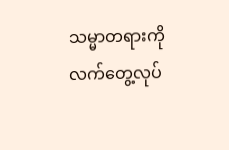သမ္မာတရားကို လက်တွေ့လုပ်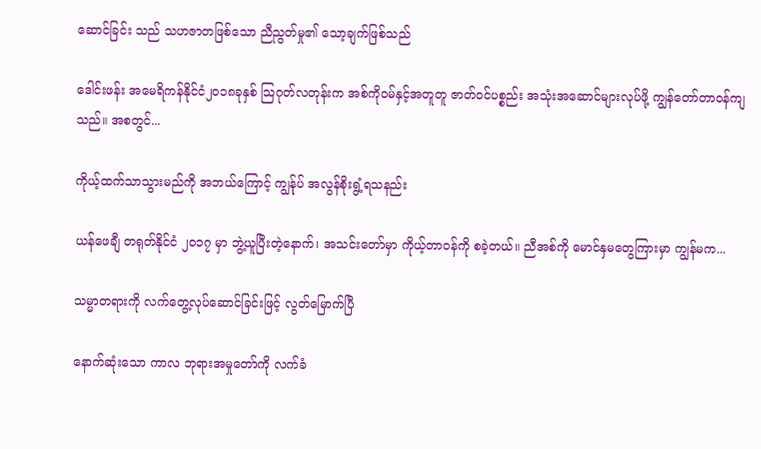ဆောင်ခြင်း သည် သဟဇာတဖြစ်သော ညီညွတ်မှု၏ သော့ချက်ဖြစ်သည်

ဒေါင်းဖန်း အမေရိကန်နိုင်ငံ၂၀၁၈ခုနှစ် သြဂုတ်လတုန်းက အစ်ကိုဝမ်နှင့်အတူတူ ဇာတ်ဝင်ပစ္စည်း အသုံးအဆောင်များလုပ်ဖို့ ကျွန်တော်တာဝန်ကျသည်။ အစတွင်...

ကိုယ့်ထက်သာသွားမည်ကို အဘယ်ကြောင့် ကျွန်ုပ် အလွန်စိုးရွံ့ရသနည်း

ယန်ဖေချီ တရုတ်နိုင်ငံ ၂၀၁၇ မှာ ဘွဲ့ယူပြီးတဲ့နောက်၊ အသင်းတော်မှာ ကိုယ့်တာဝန်ကို စခဲ့တယ်။ ညီအစ်ကို မောင်နှမတွေကြားမှာ ကျွန်မက...

သမ္မာတရားကို လက်တွေ့လုပ်ဆောင်ခြင်းဖြင့် လွတ်မြောက်ပြီ

နောက်ဆုံးသော ကာလ ဘုရားအမှုတော်ကို လက်ခံ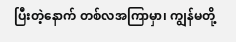ပြီးတဲ့နောက် တစ်လအကြာမှာ၊ ကျွန်မတို့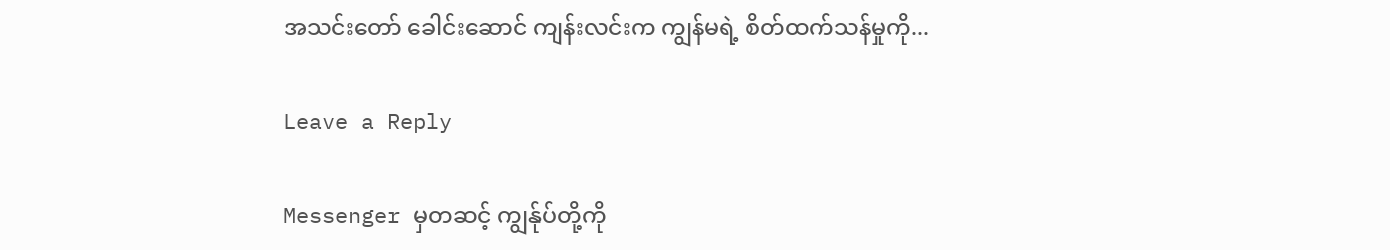အသင်းတော် ခေါင်းဆောင် ကျန်းလင်းက ကျွန်မရဲ့ စိတ်ထက်သန်မှုကို...

Leave a Reply

Messenger မှတဆင့် ကျွန်ုပ်တို့ကို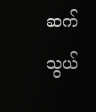ဆက်သွယ်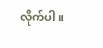လိုက်ပါ။